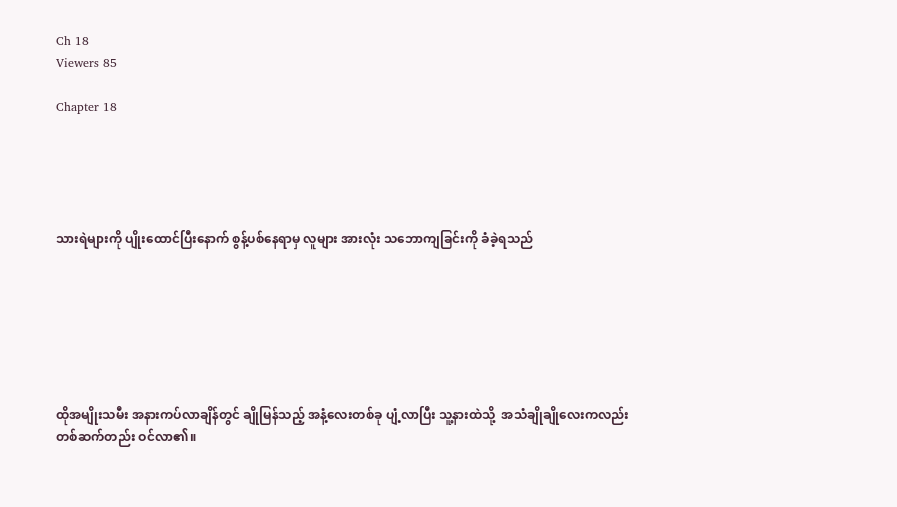Ch 18
Viewers 85

Chapter 18





သားရဲများကို ပျိုးထောင်ပြီးနောက် စွန့်ပစ်နေရာမှ လူများ အားလုံး သဘောကျခြင်းကို ခံခဲ့ရသည်







ထိုအမျိုးသမီး အနားကပ်လာချိန်တွင် ချိုမြန်သည့် အနံ့လေးတစ်ခု ပျံ့လာပြီး သူ့နားထဲသို့  အသံချိုချိုလေးကလည်း တစ်ဆက်တည်း ဝင်လာ၏။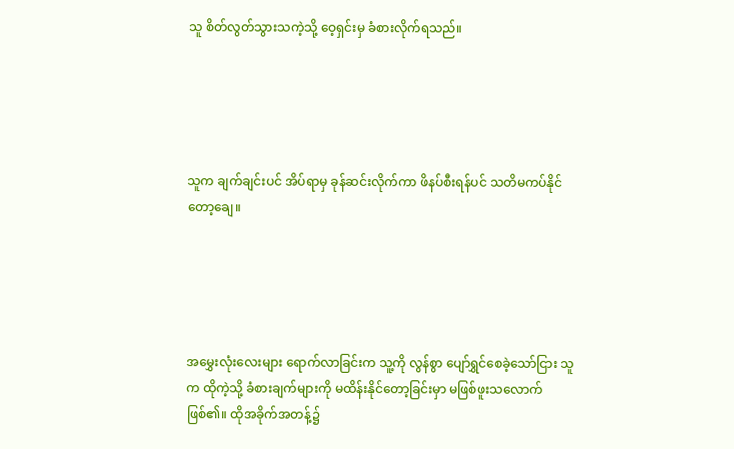သူ စိတ်လွတ်သွားသကဲ့သို့ ဝေ့ရှင်းမှ ခံစားလိုက်ရသည်။





သူက ချက်ချင်းပင် အိပ်ရာမှ ခုန်ဆင်းလိုက်ကာ ဖိနပ်စီးရန်ပင် သတိမကပ်နိုင်တော့ချေ။





အမွှေးလုံးလေးများ ရောက်လာခြင်းက သူ့ကို လွန်စွာ ပျော်ရွှင်စေခဲ့သော်ငြား သူက ထိုကဲ့သို့ ခံစားချက်များကို မထိန်းနိုင်တော့ခြင်းမှာ မဖြစ်ဖူးသလောက် ဖြစ်၏။ ထိုအခိုက်အတန့်၌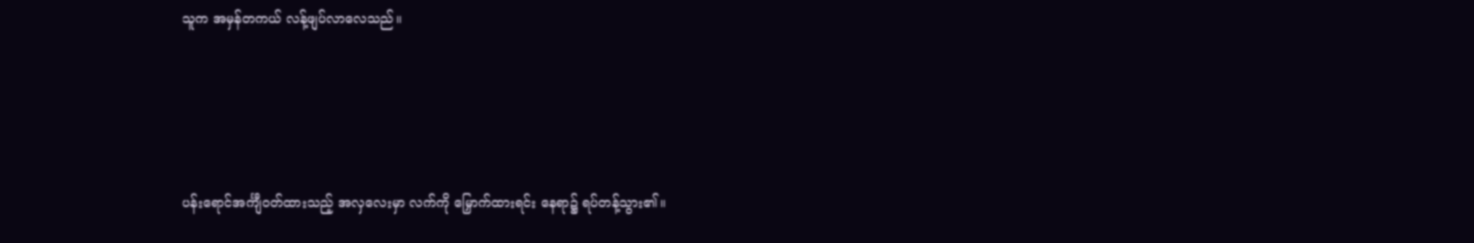သူက အမှန်တကယ် လန့်ဖျပ်လာလေသည်။





ပန်းရောင်အင်္ကျီဝတ်ထားသည့် အလှလေးမှာ လက်ကို မြှောက်ထားရင်း နေရာ၌ ရပ်တန့်သွား၏။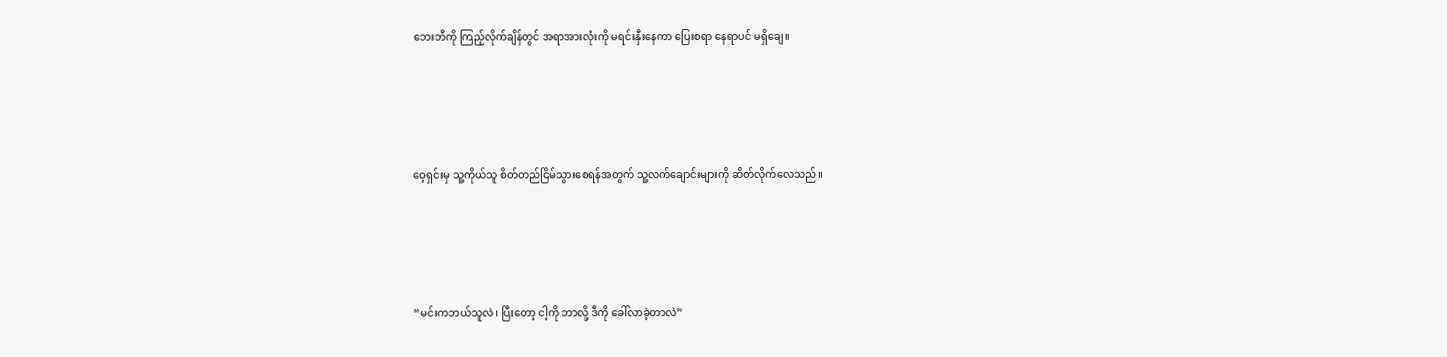ဘေးဘီကို ကြည့်လိုက်ချိန်တွင် အရာအားလုံးကို မရင်းနှီးနေကာ ပြေးစရာ နေရာပင် မရှိချေ။





ဝေ့ရှင်းမှ သူ့ကိုယ်သူ စိတ်တည်ငြိမ်သွားစေရန်အတွက် သူ့လက်ချောင်းများကို ဆိတ်လိုက်လေသည်။





“မင်းကဘယ်သူလဲ၊ ပြီးတော့ ငါ့ကို ဘာလို့ ဒီကို ခေါ်လာခဲ့တာလဲ”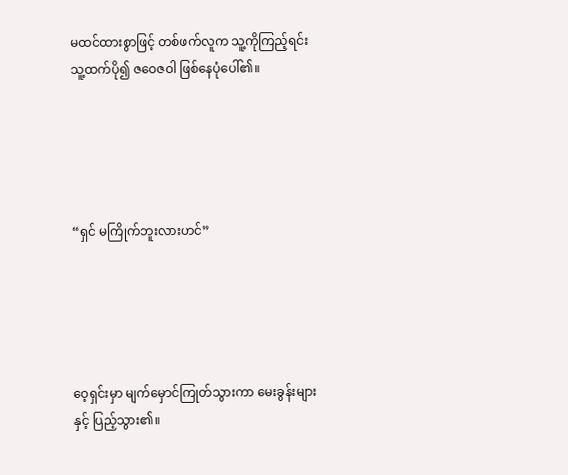မထင်ထားစွာဖြင့် တစ်ဖက်လူက သူ့ကိုကြည့်ရင်း သူ့ထက်ပို၍ ဇဝေဇဝါ ဖြစ်နေပုံပေါ်၏။





“ရှင် မကြိုက်ဘူးလားဟင်”





ဝေ့ရှင်းမှာ မျက်မှောင်ကြုတ်သွားကာ မေးခွန်းများနှင့် ပြည့်သွား၏။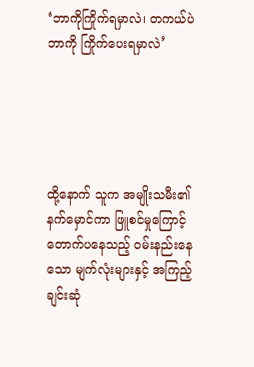‘ဘာကိုကြိုက်ရမှာလဲ၊ တကယ်ပဲ ဘာကို ကြိုက်ပေးရမှာလဲ’





ထို့နောက် သူက အမျိုးသမီး၏ နက်မှောင်ကာ ဖြူစင်မှုကြောင့် တောက်ပနေသည့် ဝမ်းနည်းနေသော မျက်လုံးများနှင့် အကြည့်ချင်းဆုံ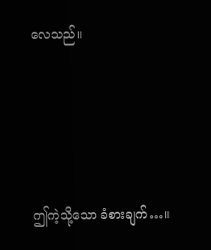လေသည်။





ဤကဲ့သို့သော ခံစားချက်…။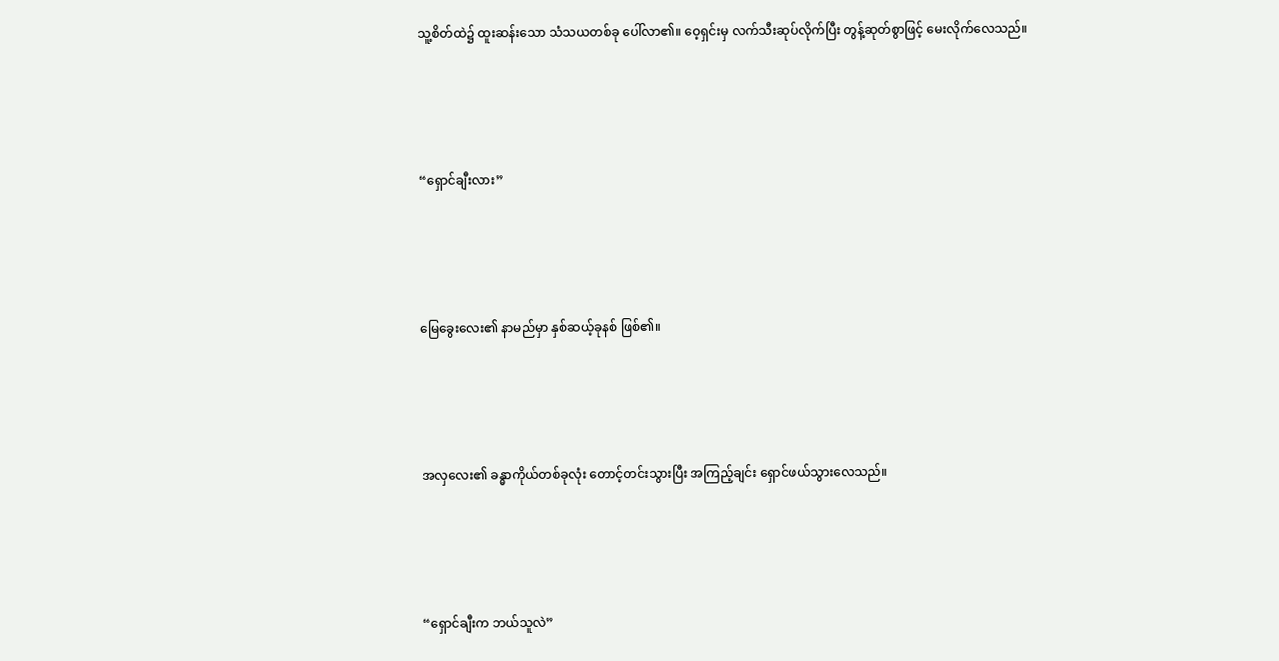သူ့စိတ်ထဲ၌ ထူးဆန်းသော သံသယတစ်ခု ပေါ်လာ၏။ ဝေ့ရှင်းမှ လက်သီးဆုပ်လိုက်ပြီး တွန့်ဆုတ်စွာဖြင့် မေးလိုက်လေသည်။





“ရှောင်ချီးလား”





မြေခွေးလေး၏ နာမည်မှာ နှစ်ဆယ့်ခုနစ် ဖြစ်၏။





အလှလေး၏ ခန္ဓာကိုယ်တစ်ခုလုံး တောင့်တင်းသွားပြီး အကြည့်ချင်း ရှောင်ဖယ်သွားလေသည်။





“ရှောင်ချီးက ဘယ်သူလဲ”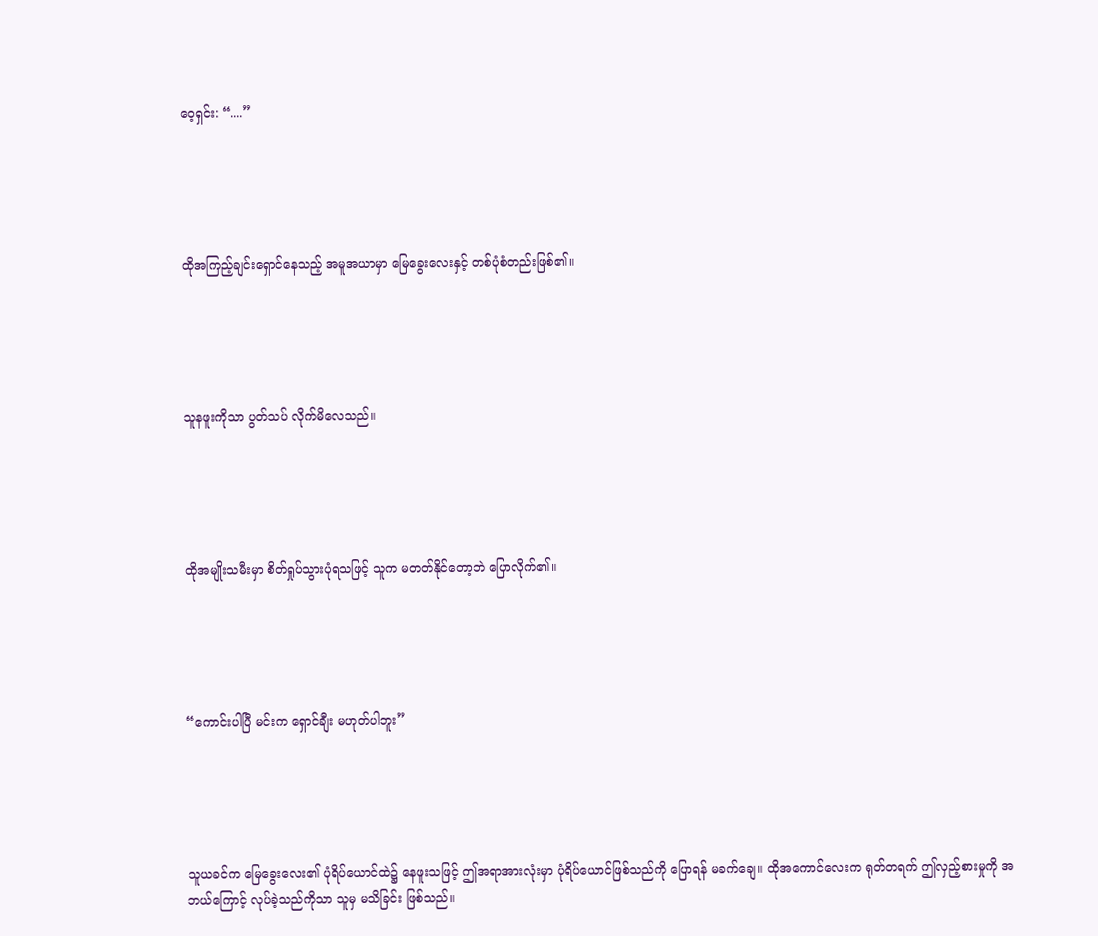ဝေ့ရှင်း: “....”





ထိုအကြည့်ချင်းရှောင်နေသည့် အမူအယာမှာ မြေခွေးလေးနှင့် တစ်ပုံစံတည်းဖြစ်၏။





သူနဖူးကိုသာ ပွတ်သပ် လိုက်မိလေသည်။





ထိုအမျိုးသမီးမှာ စိတ်ရှုပ်သွားပုံရသဖြင့် သူက မတတ်နိုင်တော့ဘဲ ပြောလိုက်၏။





“ကောင်းပါပြီ မင်းက ရှောင်ချီး မဟုတ်ပါဘူး”





သူယခင်က မြေခွေးလေး၏ ပုံရိပ်ယောင်ထဲ၌ နေဖူးသဖြင့် ဤအရာအားလုံးမှာ ပုံရိပ်ယောင်ဖြစ်သည်ကို ပြောရန် မခက်ချေ။ ထိုအကောင်လေးက ရုတ်တရက် ဤလှည့်စားမှုကို အဘယ်ကြောင့် လုပ်ခဲ့သည်ကိုသာ သူမှ မသိခြင်း ဖြစ်သည်။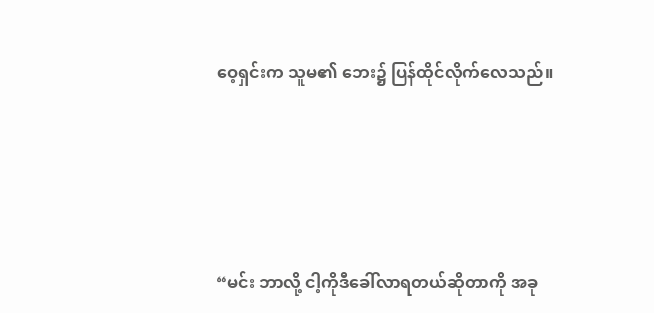ဝေ့ရှင်းက သူမ၏ ဘေး၌ ပြန်ထိုင်လိုက်လေသည်။





“မင်း ဘာလို့ ငါ့ကိုဒီခေါ်လာရတယ်ဆိုတာကို အခု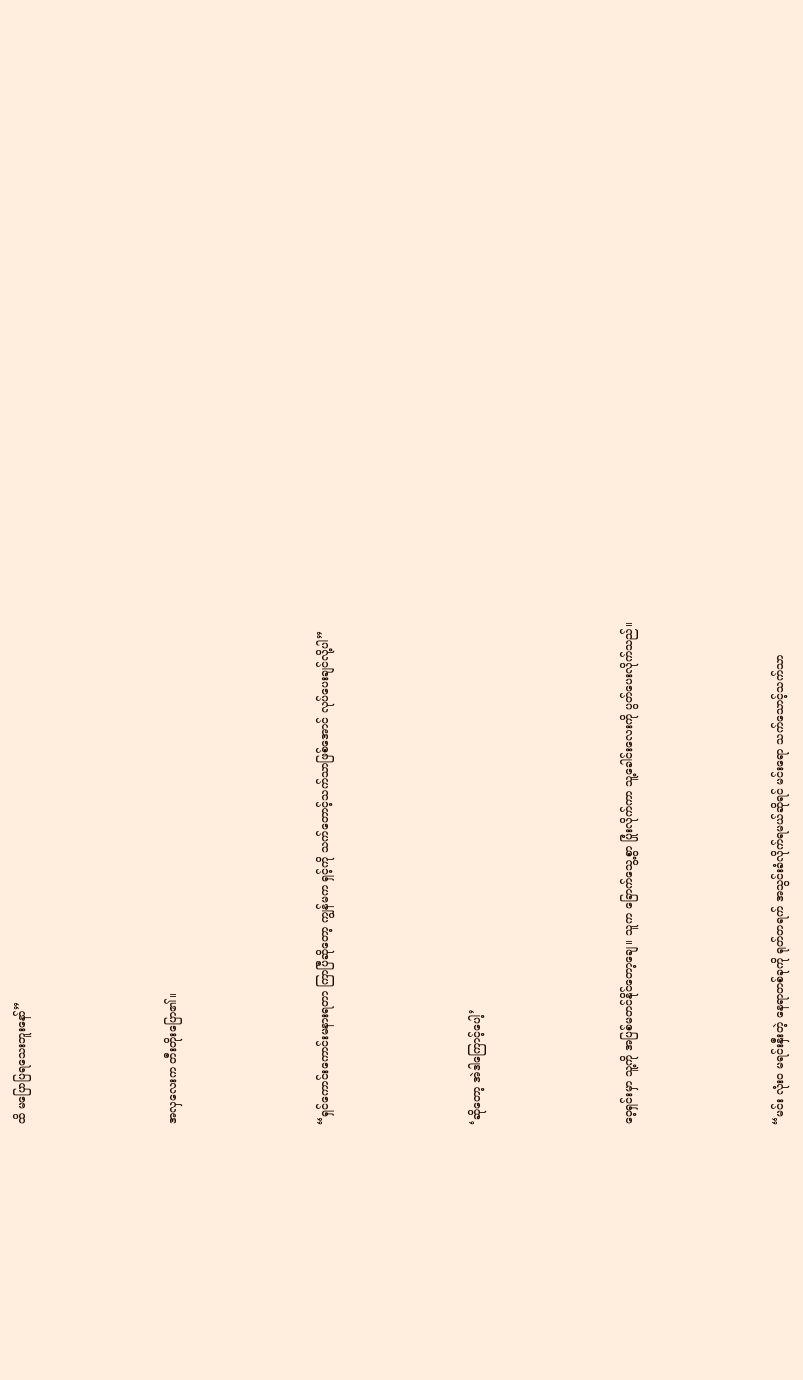ထိ မပြောပြရသေးဘူးနော်”





အလှလေးက တီးတိုးပြော၏။





“ရှင်ကောင်းကောင်းမနားရတာ ကြာပြီဆိုတော့ ကျွန်မက ရှင့်ကို သက်တောင့်သက်သာဖြစ်အောင် လုပ်ပေးချင်လို့ပါ”





‘ဆိုတော့ အဲဒါကြောင့်ပေါ့’





ဝေ့ရှင်းမှာ သူ့ကို အပြစ်မတင်နိုင်တော့ချေ။ သူက ခြောက်သွေ့စွာ ပြုံးလိုက်ကာ သူ့ခေါင်းလေးကို ပွတ်ပေးလိုက်သည်။





“မင်း လုံးဝ မရင်းနှီးတဲ့ နေရာတစ်ခုကို ရုတ်တရက် အသွင်းခံလိုက်ရမယ်ဆိုရင် မင်း‌ရော သက်သောင့်သက်သာ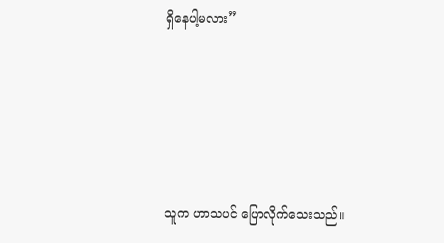ရှိနေပါ့မလား”





သူက ဟာသပင် ပြောလိုက်သေးသည်။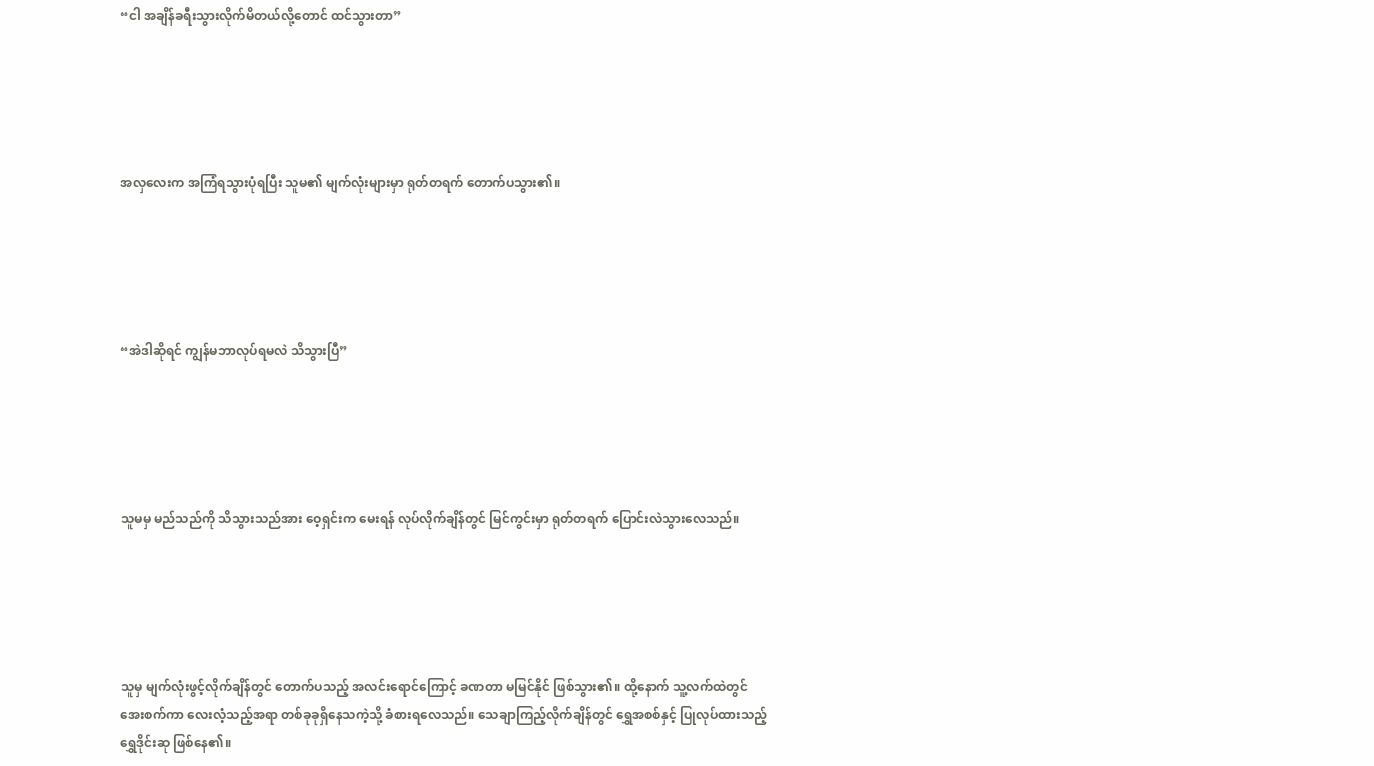“ငါ အချိန်ခရီးသွားလိုက်မိတယ်လို့တောင် ထင်သွားတာ”





အလှလေးက အကြံရသွားပုံရပြီး သူမ၏ မျက်လုံးများမှာ ရုတ်တရက် တောက်ပသွား၏။





“အဲဒါဆိုရင် ကျွန်မဘာလုပ်ရမလဲ သိသွားပြီ”





သူမမှ မည်သည်ကို သိသွားသည်အား ဝေ့ရှင်းက မေးရန် လုပ်လိုက်ချိန်တွင် မြင်ကွင်းမှာ ရုတ်တရက် ပြောင်းလဲသွားလေသည်။





သူမှ မျက်လုံးဖွင့်လိုက်ချိန်တွင် တောက်ပသည့် အလင်းရောင်ကြောင့် ခဏတာ မမြင်နိုင် ဖြစ်သွား၏။ ထို့နောက် သူ့လက်ထဲတွင် အေးစက်ကာ လေးလံ့သည့်အရာ တစ်ခုခုရှိနေသကဲ့သို့ ခံစားရလေသည်။ သေချာကြည့်လိုက်ချိန်တွင် ရွှေအစစ်နှင့် ပြုလုပ်ထားသည့် ရွှေဒိုင်းဆု ဖြစ်နေ၏။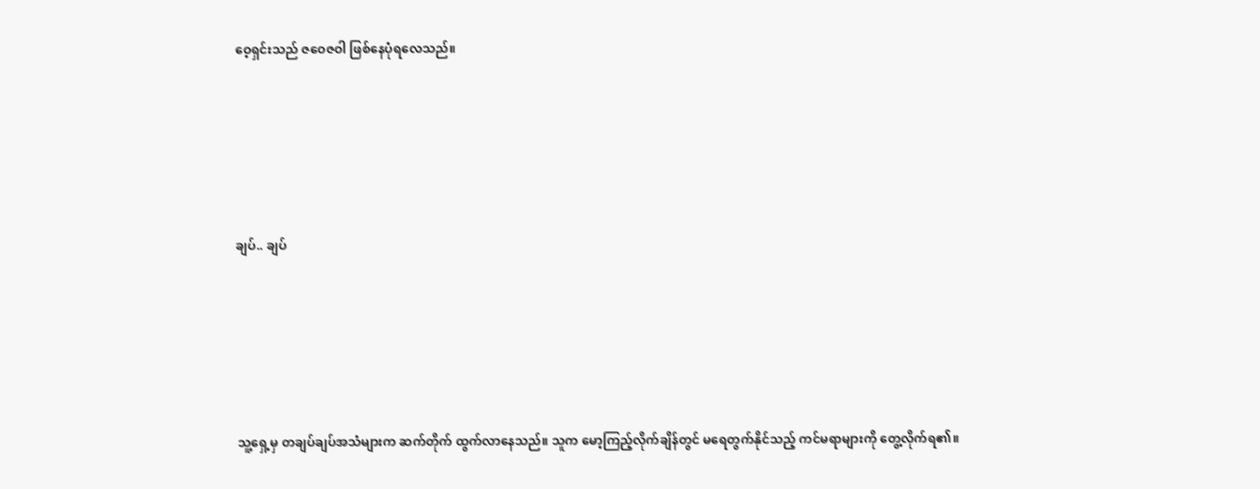ဝေ့ရှင်းသည် ဇဝေဇဝါ ဖြစ်‌နေပုံရလေသည်။





ချပ်.. ချပ်





သူ့ရှေ့မှ တချပ်ချပ်အသံများက ဆက်တိုက် ထွက်လာနေသည်။ သူက မော့ကြည့်လိုက်ချိန်တွင် မရေတွက်နိုင်သည့် ကင်မရာများကို တွေ့လိုက်ရ၏။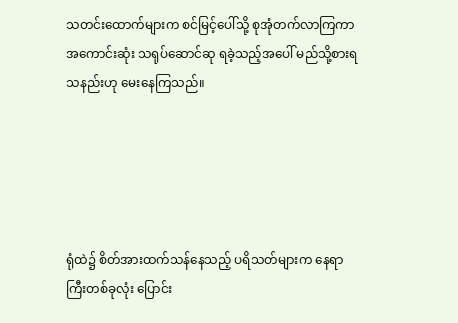သတင်းထောက်များက စင်မြင့်ပေါ်သို့ စုအုံတက်လာကြကာ အကောင်းဆုံး သရုပ်ဆောင်ဆု ရခဲ့သည့်အပေါ် မည်သို့စားရသနည်းဟု မေးနေကြသည်။





ရုံထဲ၌ စိတ်အားထက်သန်နေသည့် ပရိသတ်များက နေရာကြီးတစ်ခုလုံး ပြောင်း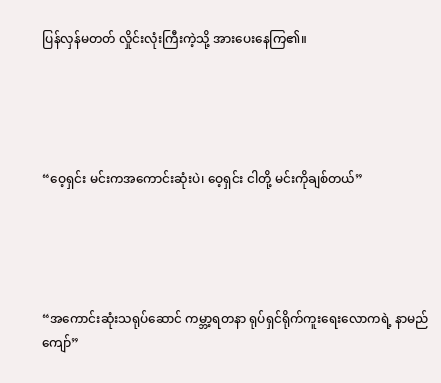ပြန်လှန်မတတ် လှိုင်းလုံးကြီးကဲ့သို့ အားပေးနေကြ၏။





“ဝေ့ရှင်း မင်းကအကောင်းဆုံးပဲ၊ ဝေ့ရှင်း ငါတို့ မင်းကိုချစ်တယ်”





“အကောင်းဆုံးသရုပ်ဆောင် ကမ္ဘာ့ရတနာ ရုပ်ရှင်ရိုက်ကူးရေးလောကရဲ့ နာမည်ကျော်”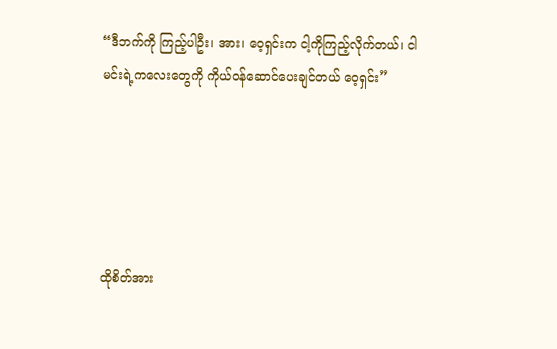“ဒီဘက်ကို ကြည့်ပါဦး၊ အား၊ ဝေ့ရှင်းက ငါ့ကိုကြည့်လိုက်တယ်၊ ငါ မင်းရဲ့ကလေးတွေကို ကိုယ်ဝန်ဆောင်ပေးချင်တယ် ဝေ့ရှင်း”





ထိုစိတ်အား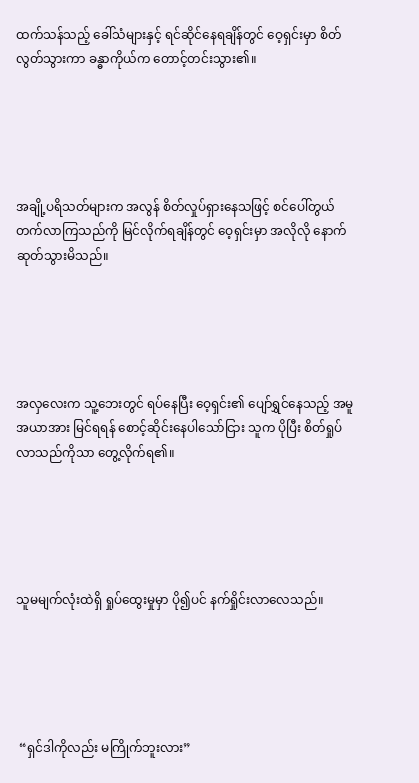ထက်သန်သည့် ခေါ်သံများနှင့် ရင်ဆိုင်နေရချိန်တွင် ဝေ့ရှင်းမှာ စိတ်လွတ်သွားကာ ခန္ဓာကိုယ်က တောင့်တင်းသွား၏။





အချို့ပရိသတ်များက အလွန် စိတ်လှုပ်ရှားနေသဖြင့် စင်ပေါ်တွယ်တက်လာကြသည်ကို မြင်လိုက်ရချိန်တွင် ဝေ့ရှင်းမှာ အလိုလို နောက်ဆုတ်သွားမိသည်။





အလှလေးက သူ့ဘေးတွင် ရပ်နေပြီး ဝေ့ရှင်း၏ ပျော်ရွှင်နေသည့် အမူအယာအား မြင်ရရန် စောင့်ဆိုင်းနေပါသော်ငြား သူက ပိုပြီး စိတ်ရှုပ်လာသည်ကိုသာ တွေ့လိုက်ရ၏။





သူမမျက်လုံးထဲရှိ ရှုပ်ထွေးမှုမှာ ပို၍ပင် နက်ရှိုင်းလာလေသည်။





 “ရှင်ဒါကိုလည်း မကြိုက်ဘူးလား”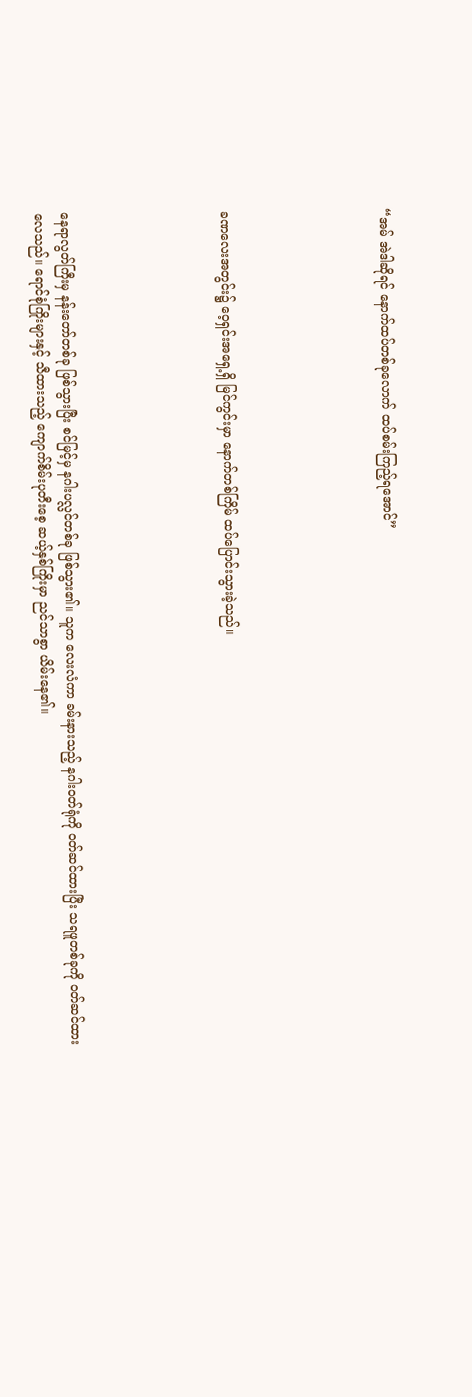“အမ် အဲဒါဆိုရင် နောက်ထပ်တစ်ခုလောက် ထပ်စမ်းကြည့်ရအောင်”





ခဏလေးအတွင်း၌ ဝေ့ရှင်းအရှေ့ရှိ မြင်ကွင်းမှာ နောက်တစ်ကြိမ် ထပ်ပြောင်းသွားခဲ့သည်။





နေရာလွတ်ကြီးမှ နန်းတော်တစ်ခု ဖြစ်သွားပြီး စင်မြင့်မှ နဂါးပလ္လင်တစ်ခု ဖြစ်သွား၏။ သူက လေးလံကာ ခမ်းနားသည့် နဂါးဝတ်ရုံကို ဝတ်ဆင်ထားပြီး သရဖူတစ်ခုကို ဝတ်ဆင်ထားလေသည်။ ရောင်စုံကြိုးများနှင့် သီထားသည့် ကျောက်စိမ်းပုတီးစေ့ ဆယ့်နှစ်ကြိုးမှာ ညင်သာစွာ ယိမ်းနေ၏။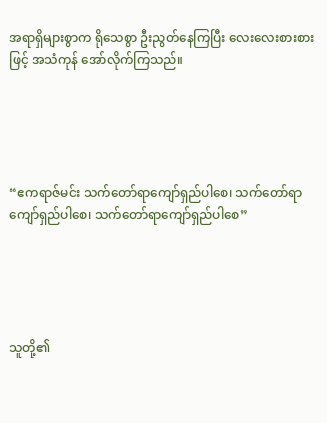အရာရှိများစွာက ရိုသေစွာ ဦးညွတ်နေကြပြီး လေးလေးစားစားဖြင့် အသံကုန် အော်လိုက်ကြသည်။





“ဧကရာဇ်မင်း သက်တော်ရာကျော်ရှည်ပါစေ၊ သက်တော်ရာကျော်ရှည်ပါစေ၊ သက်တော်ရာကျော်ရှည်ပါစေ”





သူတို့၏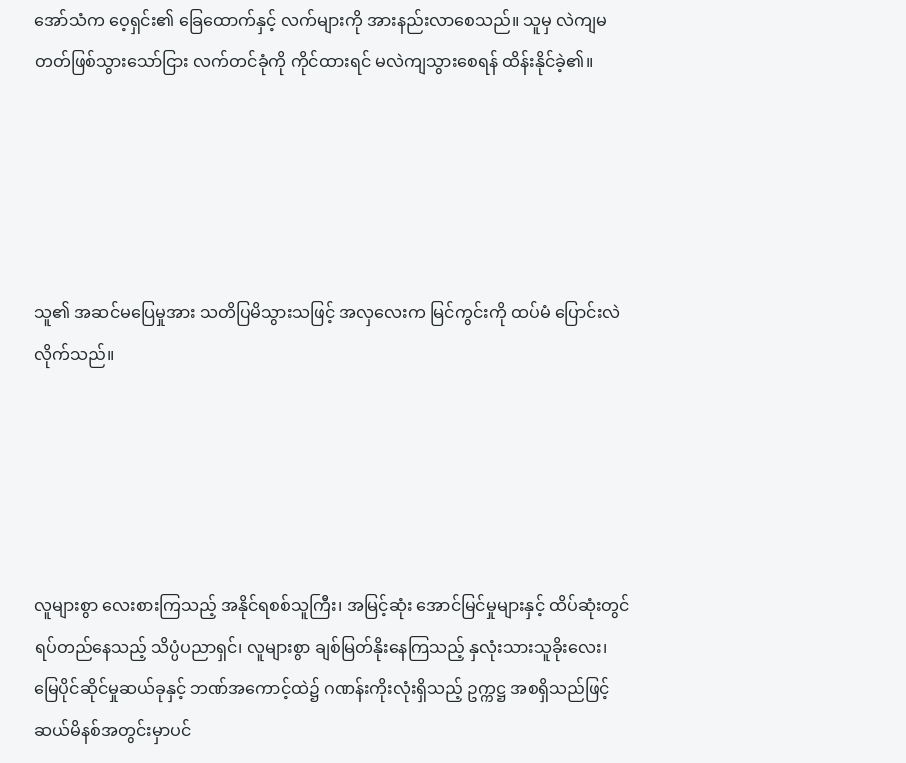အော်သံက ဝေ့ရှင်း၏ ခြေထောက်နှင့် လက်များကို အားနည်းလာစေသည်။ သူမှ လဲကျမတတ်ဖြစ်သွားသော်ငြား လက်တင်ခုံကို ကိုင်ထားရင် မလဲကျသွားစေရန် ထိန်းနိုင်ခဲ့၏။





သူ၏ အဆင်မပြေမှုအား သတိပြမိသွားသဖြင့် အလှလေးက မြင်ကွင်းကို ထပ်မံ ပြောင်းလဲလိုက်သည်။





လူများစွာ လေးစားကြသည့် အနိုင်ရစစ်သူကြီး၊ အမြင့်ဆုံး အောင်မြင်မှုများနှင့် ထိပ်ဆုံးတွင် ရပ်တည်နေသည့် သိပ္ပံပညာရှင်၊ လူများစွာ ချစ်မြတ်နိုးနေကြသည့် နှလုံးသားသူခိုးလေး၊ မြေပိုင်ဆိုင်မှုဆယ်ခုနှင့် ဘဏ်အကောင့်ထဲ၌ ဂဏန်းကိုးလုံးရှိသည့် ဥက္ကဋ္ဌ အစရှိသည်ဖြင့် ဆယ်မိနစ်အတွင်းမှာပင်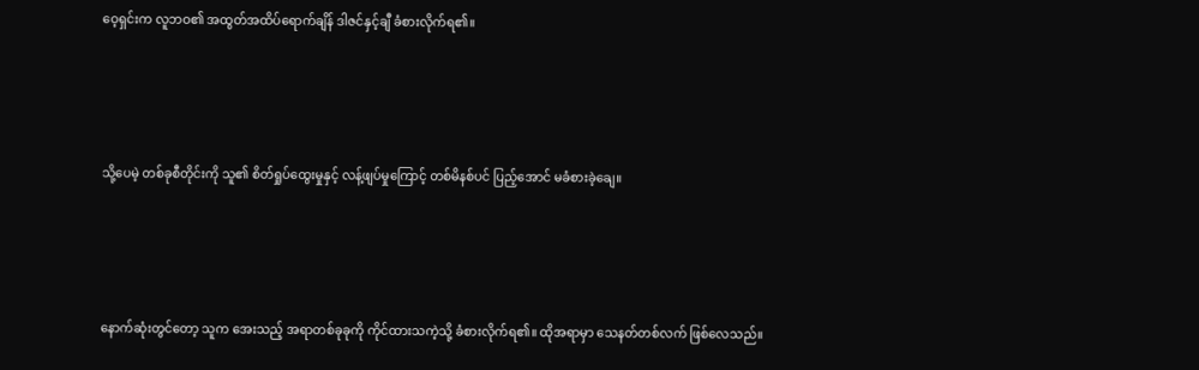ဝေ့ရှင်းက လူဘဝ၏ အထွတ်အထိပ်ရောက်ချိန် ဒါဇင်နှင့်ချီ ခံစားလိုက်ရ၏။





သို့ပေမဲ့ တစ်ခုစီတိုင်းကို သူ၏ စိတ်ရှုပ်ထွေးမှုနှင့် လန့်ဖျပ်မှုကြောင့် တစ်မိနစ်ပင် ပြည့်အောင် မခံစားခဲ့ချေ။





နောက်ဆုံးတွင်တော့ သူက အေးသည့် အရာတစ်ခုခုကို ကိုင်ထားသကဲ့သို့ ခံစားလိုက်ရ၏။ ထိုအရာမှာ သေနတ်တစ်လက် ဖြစ်လေသည်။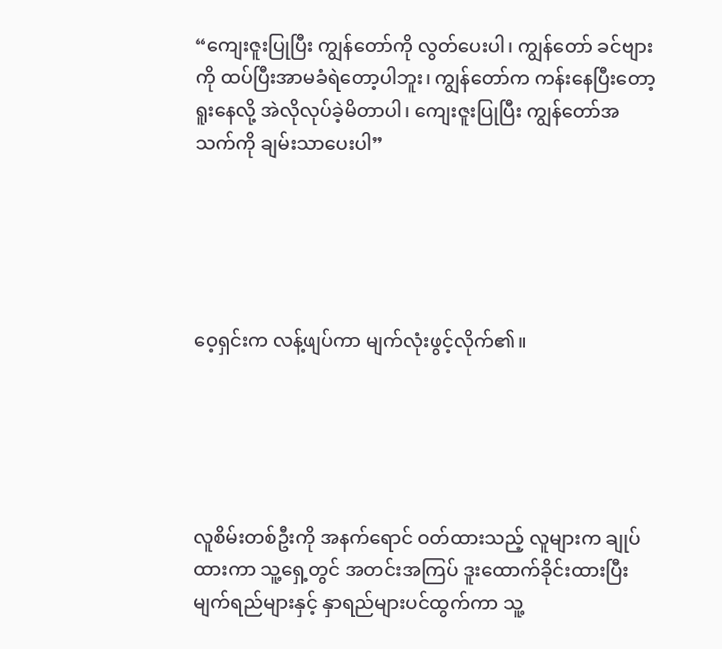“ကျေးဇူးပြုပြီး ကျွန်တော်ကို လွတ်ပေးပါ၊ ကျွန်တော် ခင်ဗျားကို ထပ်ပြီးအာမခံရဲတော့ပါဘူး၊ ကျွန်တော်က ကန်းနေပြီးတော့ ရူးနေလို့ အဲလိုလုပ်ခဲ့မိတာပါ၊ ကျေးဇူးပြုပြီး ကျွန်တော်အသက်ကို ချမ်းသာပေးပါ”





ဝေ့ရှင်းက လန့်ဖျပ်ကာ မျက်လုံးဖွင့်လိုက်၏။





လူစိမ်းတစ်ဦးကို အနက်ရောင် ဝတ်ထားသည့် လူများက ချုပ်ထားကာ သူ့ရှေ့တွင် အတင်းအကြပ် ဒူးထောက်ခိုင်းထားပြီး မျက်ရည်များနှင့် နှာရည်များပင်ထွက်ကာ သူ့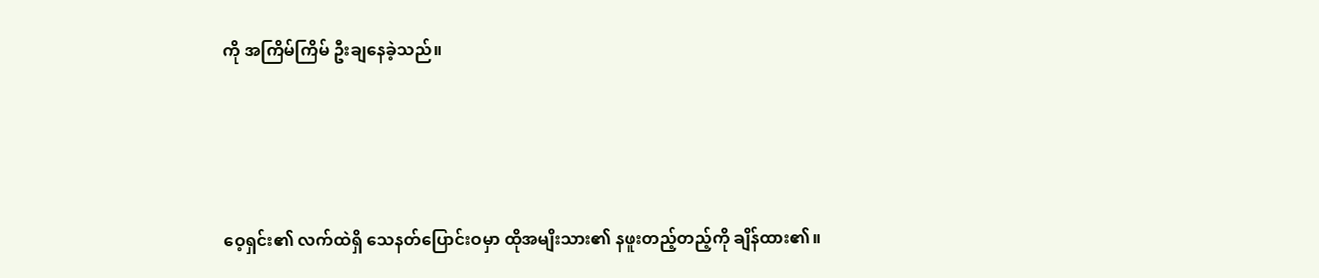ကို အကြိမ်ကြိမ် ဦးချနေခဲ့သည်။





ဝေ့ရှင်း၏ လက်ထဲရှိ သေနတ်ပြောင်းဝမှာ ထိုအမျိးသား၏ နဖူးတည့်တည့်ကို ချိန်ထား၏။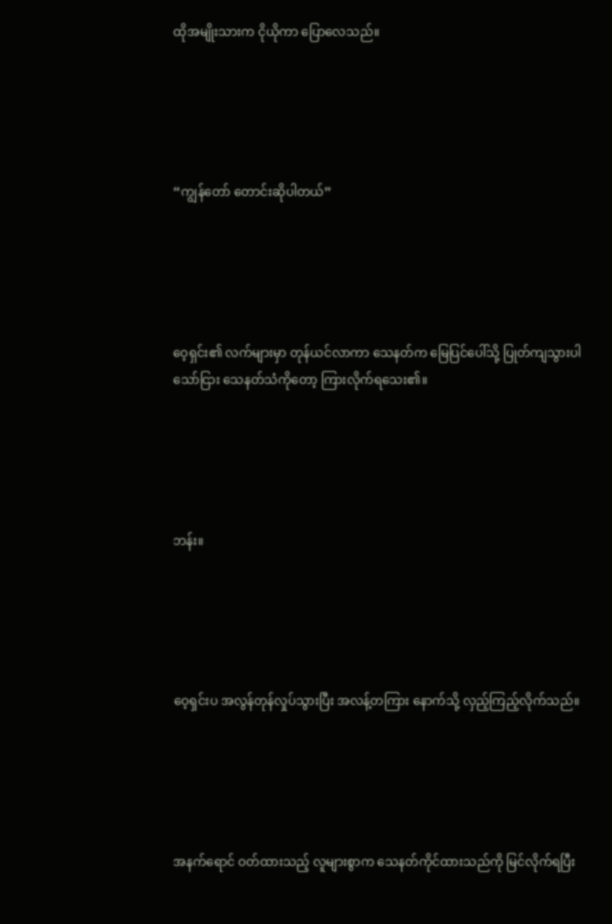ထိုအမျိုးသားက ငိုယိုကာ ပြောလေသည်။





“ကျွန်တော် တောင်းဆိုပါတယ်”





ဝေ့ရှင်း၏ လက်များမှာ တုန်ယင်လာကာ သေနတ်က မြေပြင်ပေါ်သို့ ပြုတ်ကျသွားပါသော်ငြား သေနတ်သံကိုတော့ ကြားလိုက်ရသေး၏။





ဘန်း။





ဝေ့ရှင်းပ အလွန်တုန်လှုပ်သွားပြီး အလန့်တကြား နောက်သို့ လှည့်ကြည့်လိုက်သည်။





အနက်ရောင် ဝတ်ထားသည့် လူများစွာက သေနတ်ကိုင်ထားသည်ကို မြင်လိုက်ရပြီး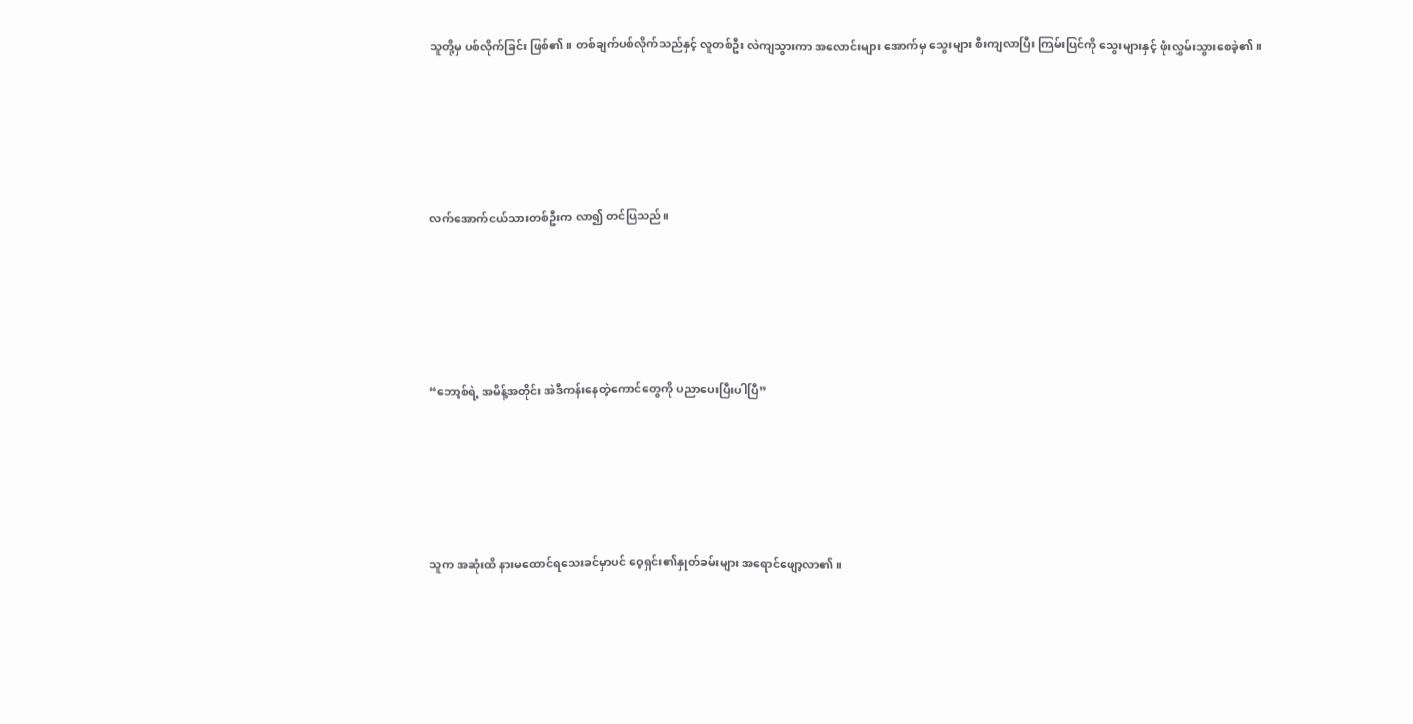သူတို့မှ ပစ်လိုက်ခြင်း ဖြစ်၏။ တစ်ချက်ပစ်လိုက်သည်နှင့် လူတစ်ဦး လဲကျသွားကာ အလောင်းများ အောက်မှ သွေးများ စီးကျလာပြီး ကြမ်းပြင်ကို သွေးများနှင့် ဖုံးလွှမ်းသွားစေခဲ့၏။





လက်အောက်ငယ်သားတစ်ဦးက လာ၍ တင်ပြသည်။





“ဘော့စ်ရဲ့ အမိန့်အတိုင်း အဲဒီကန်းနေတဲ့ကောင်တွေကို ပညာပေးပြီးပါပြီ”





သူက အဆုံးထိ နားမထောင်ရသေးခင်မှာပင် ဝေ့ရှင်း၏နှုတ်ခမ်းများ အရောင်ဖျော့လာ၏။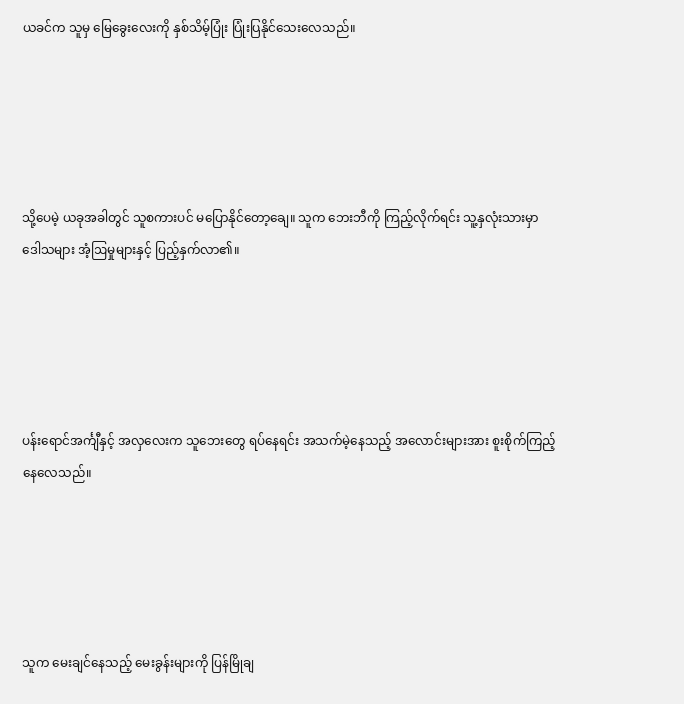ယခင်က သူမှ မြေခွေးလေးကို နှစ်သိမ့်ပြုံး ပြုံးပြနိုင်သေးလေသည်။





သို့ပေမဲ့ ယခုအခါတွင် သူစကားပင် မပြောနိုင်တော့ချေ။ သူက ဘေးဘီကို ကြည့်လိုက်ရင်း သူ့နှလုံးသားမှာ ဒေါသများ အံ့ဩမှုများနှင့် ပြည့်နှက်လာ၏။





ပန်းရောင်အင်္ကျီနှင့် အလှလေးက သူဘေးတွေ ရပ်နေရင်း အသက်မဲ့နေသည့် အလောင်းများအား စူးစိုက်ကြည့်နေလေသည်။





သူက မေးချင်နေသည့် မေးခွန်းများကို ပြန်မြိုချ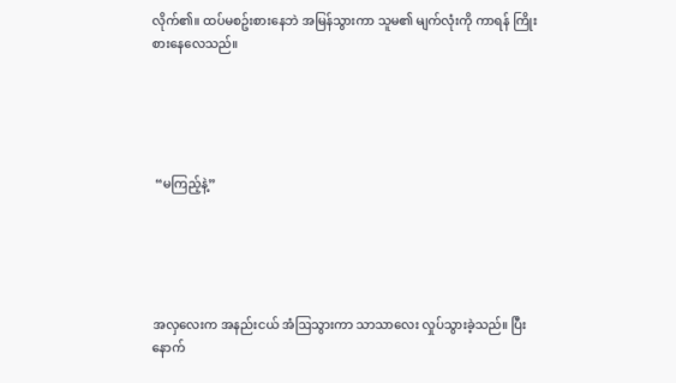လိုက်၏။ ထပ်မစဥ်းစားနေဘဲ အမြန်သွားကာ သူမ၏ မျက်လုံးကို ကာရန် ကြိုးစားနေလေသည်။





 “မကြည့်နဲ့”





အလှလေးက အနည်းငယ် အံဩသွားကာ သာသာလေး လှုပ်သွားခဲ့သည်။ ပြီးနောက်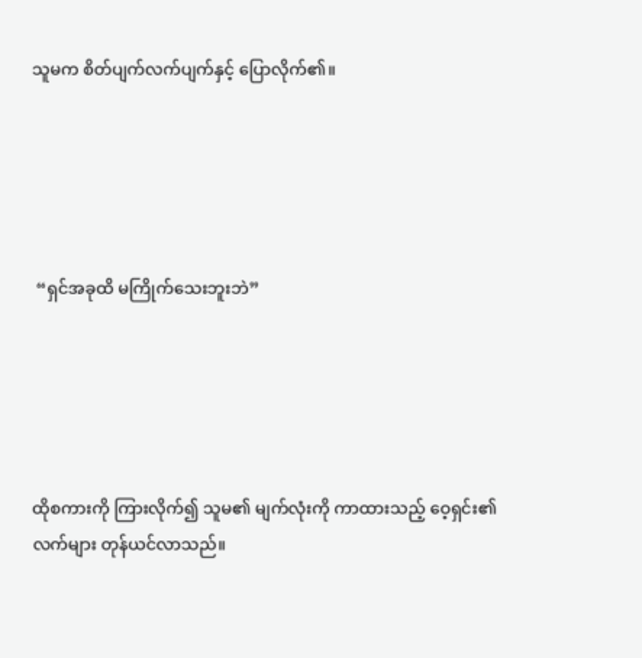သူမက စိတ်ပျက်လက်ပျက်နှင့် ပြောလိုက်၏။





 “ရှင်အခုထိ မကြိုက်သေးဘူးဘဲ”





ထိုစကားကို ကြားလိုက်၍ သူမ၏ မျက်လုံးကို ကာထားသည့် ဝေ့ရှင်း၏လက်များ တုန်ယင်လာသည်။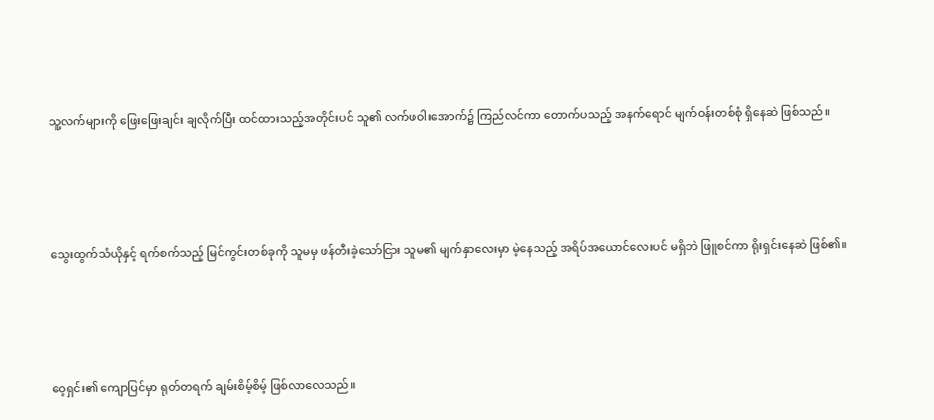သူ့လက်များကို ဖြေးဖြေးချင်း ချလိုက်ပြီး ထင်ထားသည့်အတိုင်းပင် သူ၏ လက်ဖဝါးအောက်၌ ကြည်လင်ကာ တောက်ပသည့် အနက်ရောင် မျက်ဝန်းတစ်စုံ ရှိနေဆဲ ဖြစ်သည်။





သွေးထွက်သံယိုနှင့် ရက်စက်သည့် မြင်ကွင်းတစ်ခုကို သူမမှ ဖန်တီးခဲ့သော်ငြား သူမ၏ မျက်နှာလေးမှာ မဲ့နေသည့် အရိပ်အယောင်လေးပင် မရှိဘဲ ဖြူစင်ကာ ရိုးရှင်းနေဆဲ ဖြစ်၏။





ဝေ့ရှင်း၏ ကျောပြင်မှာ ရုတ်တရက် ချမ်းစိမ့်စိမ့် ဖြစ်လာလေသည်။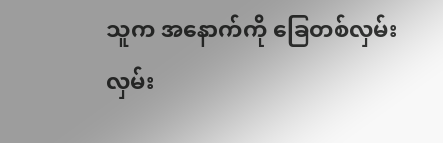သူက အနောက်ကို ခြေတစ်လှမ်းလှမ်း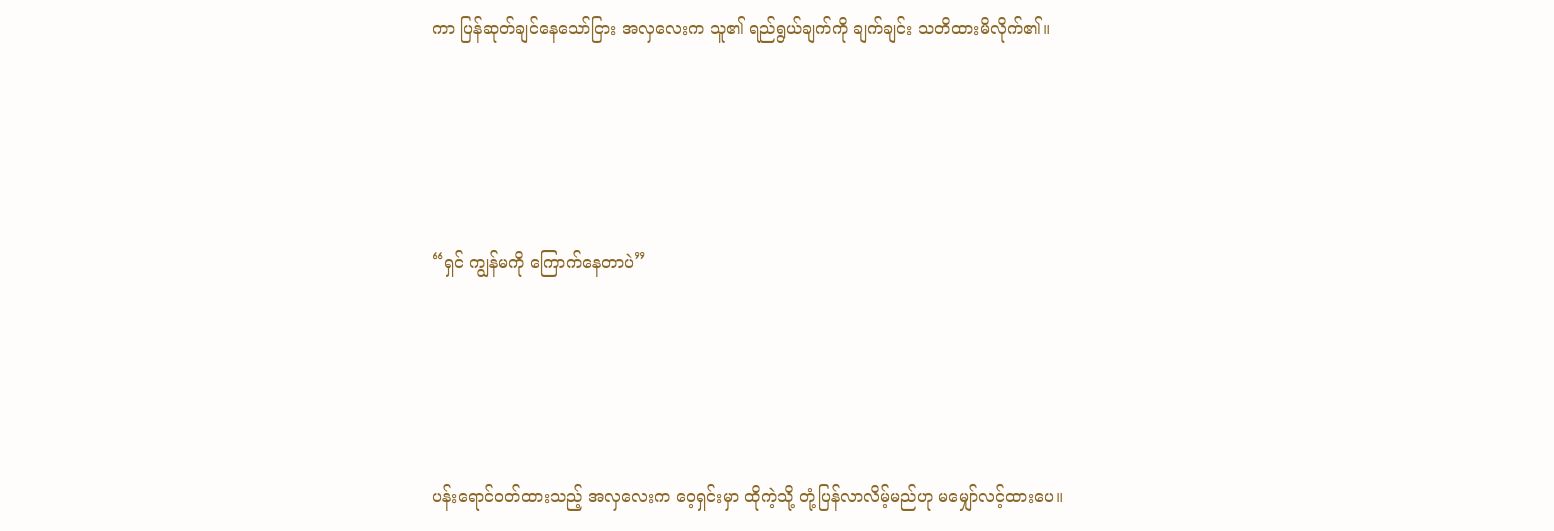ကာ ပြန်ဆုတ်ချင်နေသော်ငြား အလှလေးက သူ၏ ရည်ရွယ်ချက်ကို ချက်ချင်း သတိထားမိလိုက်၏။





“ရှင် ကျွန်မကို ကြောက်နေတာပဲ”





ပန်းရောင်ဝတ်ထားသည့် အလှလေးက ဝေ့ရှင်းမှာ ထိုကဲ့သို့ တုံ့ပြန်လာလိမ့်မည်ဟု မမျှော်လင့်ထားပေ။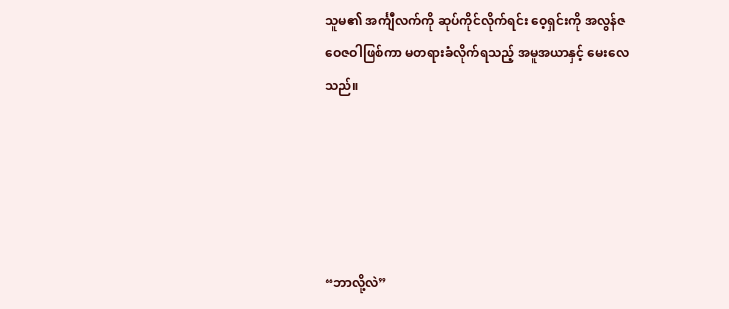သူမ၏ အင်္ကျီလက်ကို ဆုပ်ကိုင်လိုက်ရင်း ဝေ့ရှင်းကို အလွန်ဇဝေဇဝါဖြစ်ကာ မတရားခံလိုက်ရသည့် အမူအယာနှင့် မေးလေသည်။





“ဘာလို့လဲ”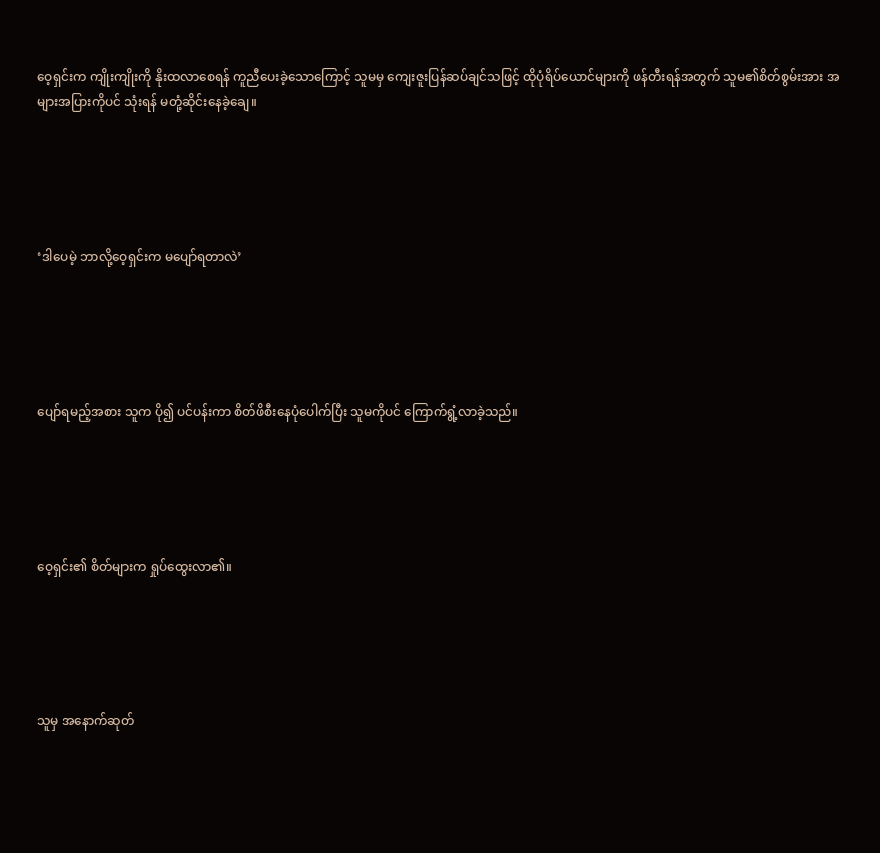ဝေ့ရှင်းက ကျိုးကျိုးကို နိုးထလာစေရန် ကူညီပေးခဲ့သောကြောင့် သူမမှ ကျေးဇူးပြန်ဆပ်ချင်သဖြင့် ထိုပုံရိပ်ယောင်များကို ဖန်တီးရန်အတွက် သူမ၏စိတ်စွမ်းအား အများအပြားကိုပင် သုံးရန် မတုံ့ဆိုင်းနေခဲ့ချေ။





‘ဒါပေမဲ့ ဘာလို့ဝေ့ရှင်းက မပျော်ရတာလဲ’





ပျော်ရမည့်အစား သူက ပို၍ ပင်ပန်းကာ စိတ်ဖိစီးနေပုံပေါက်ပြီး သူမကိုပင် ကြောက်ရွံ့လာခဲ့သည်။





ဝေ့ရှင်း၏ စိတ်များက ရှုပ်ထွေးလာ၏။





သူမှ အနောက်ဆုတ်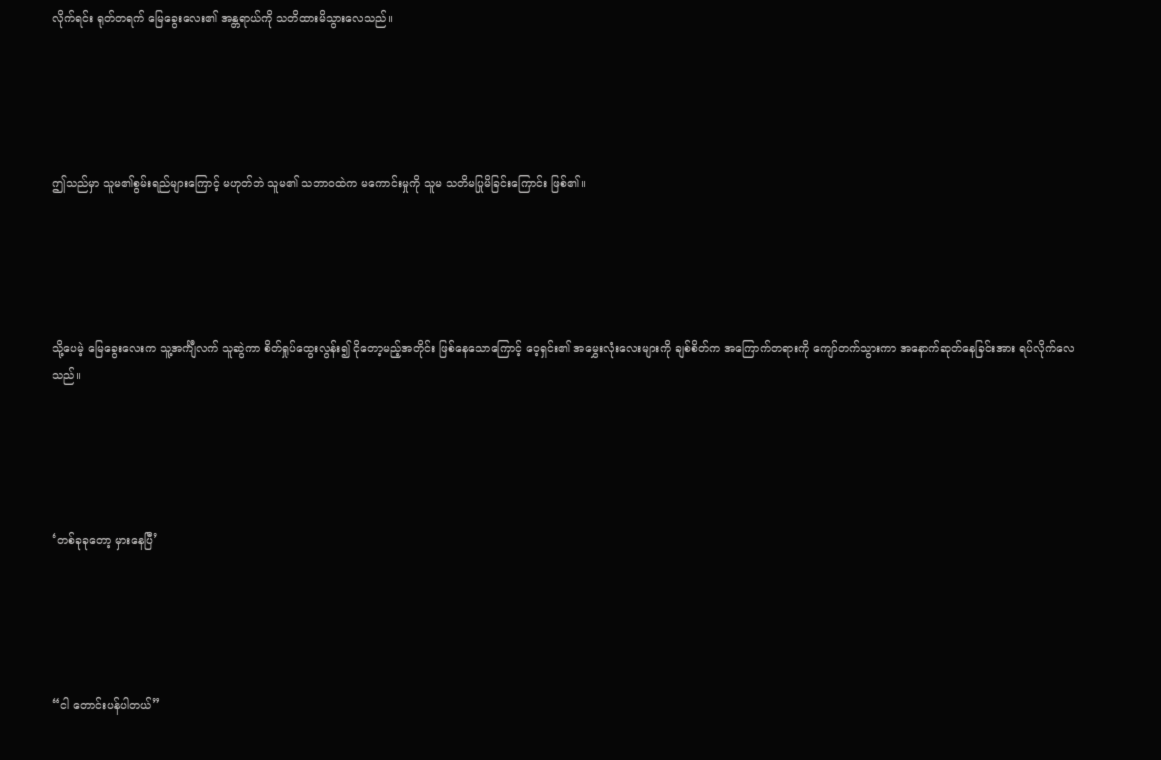လိုက်ရင်း ရုတ်တရက် မြေခွေးလေး၏ အန္တရာယ်ကို သတိထားမိသွားလေသည်။





ဤသည်မှာ သူမ၏စွမ်းရည်များကြောင့် မဟုတ်ဘဲ သူမ၏ သဘာဝထဲက မကောင်းမှုကို သူမ သတိမပြုမိခြင်းကြောင်း ဖြစ်၏။





သို့ပေမဲ့ မြေခွေးလေးက သူ့အင်္ကျီလက် သူဆွဲကာ စိတ်ရှုပ်ထွေးလွန်း၍ ငိုတော့မည့်အတိုင်း ဖြစ်နေသောကြောင့် ဝေ့ရှင်း၏ အမွှေးလုံးလေးများကို ချစ်စိတ်က အကြောက်တရားကို ကျော်တက်သွားကာ အနောက်ဆုတ်နေခြင်းအား ရပ်လိုက်လေသည်။





‘တစ်ခုခုတော့ မှားနေပြီ’





“ငါ တောင်းပန်ပါတယ်”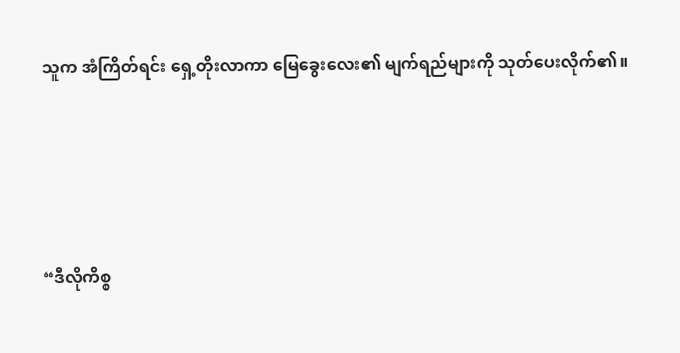သူက အံကြိတ်ရင်း ရှေ့တိုးလာကာ မြေခွေးလေး၏ မျက်ရည်များကို သုတ်ပေးလိုက်၏။





“ဒီလိုကိစ္စ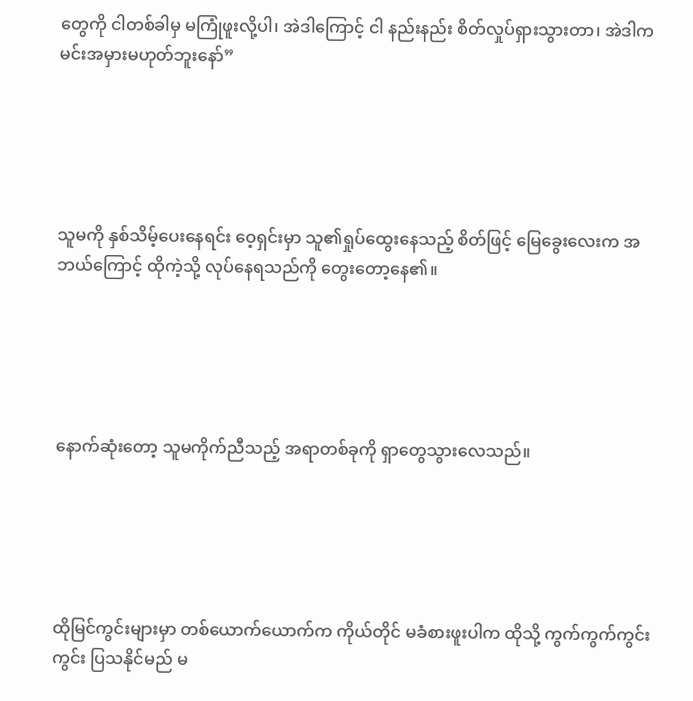တွေကို ငါတစ်ခါမှ မကြုံဖူးလို့ပါ၊ အဲဒါကြောင့် ငါ နည်းနည်း စိတ်လှုပ်ရှားသွားတာ၊ အဲဒါက မင်းအမှားမဟုတ်ဘူးနော်”





သူမကို နှစ်သိမ့်ပေးနေရင်း ဝေ့ရှင်းမှာ သူ၏ရှုပ်ထွေးနေသည့် စိတ်ဖြင့် မြေခွေးလေးက အဘယ်ကြောင့် ထိုကဲ့သို့ လုပ်နေရသည်ကို တွေးတော့နေ၏။





နောက်ဆုံးတော့ သူမကိုက်ညီသည့် အရာတစ်ခုကို ရှာတွေသွားလေသည်။





ထိုမြင်ကွင်းများမှာ တစ်ယောက်ယောက်က ကိုယ်တိုင် မခံစားဖူးပါက ထိုသို့ ကွက်ကွက်ကွင်းကွင်း ပြသနိုင်မည် မ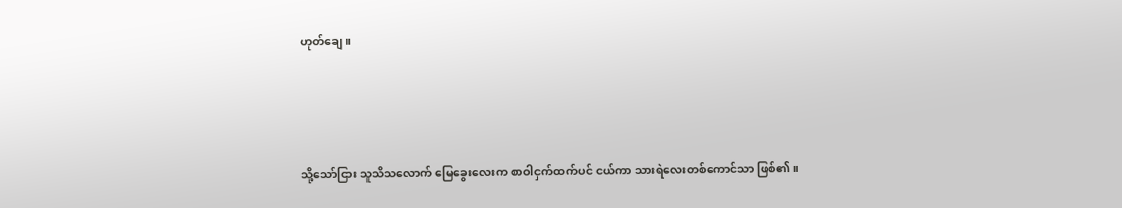ဟုတ်ချေ။





သို့သော်ငြား သူသိသလောက် မြေခွေးလေးက စာဝါငှက်ထက်ပင် ငယ်ကာ သားရဲလေးတစ်ကောင်သာ ဖြစ်၏။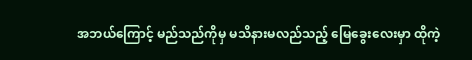အဘယ်ကြောင့် မည်သည်ကိုမှ မသိနားမလည်သည့် မြေခွေးလေးမှာ ထိုကဲ့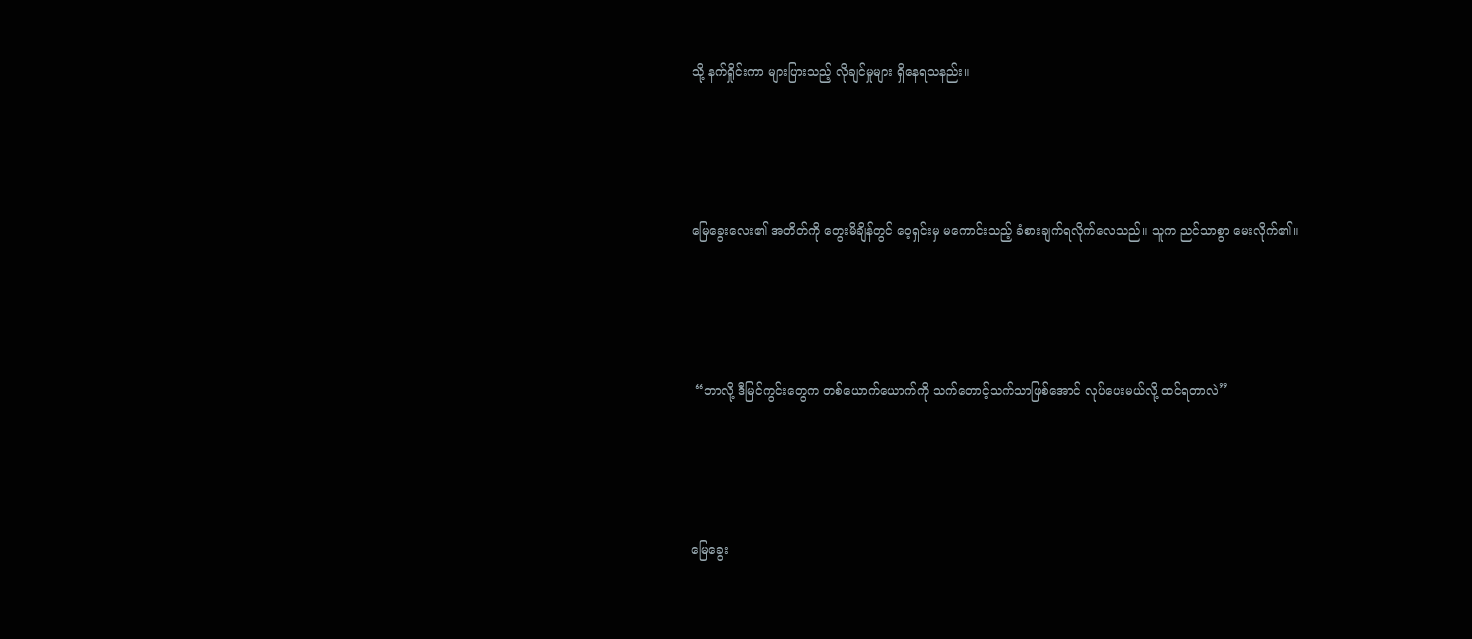သို့ နက်ရှိုင်းကာ များပြားသည့် လိုချင်မှုများ ရှိနေရသနည်း။





မြေခွေးလေး၏ အတိတ်ကို တွေးမိချိန်တွင် ဝေ့ရှင်းမှ မကောင်းသည့် ခံစားချက်ရလိုက်လေသည်။ သူက ညင်သာစွာ မေးလိုက်၏။





 “ဘာလို့ ဒီမြင်ကွင်းတွေက တစ်ယောက်ယောက်ကို သက်တောင့်သက်သာဖြစ်အောင် လုပ်ပေးမယ်လို့ ထင်ရတာလဲ”





မြေခွေး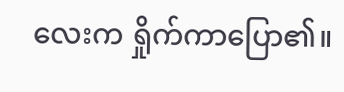လေးက ရှိုက်ကာပြော၏။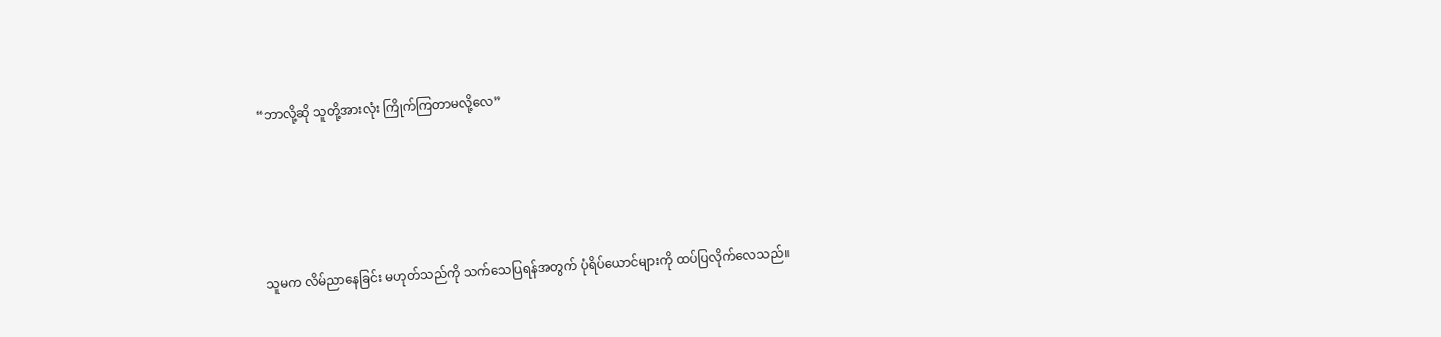“ဘာလို့ဆို သူတို့အားလုံး ကြိုက်ကြတာမလို့လေ”





သူမက လိမ်ညာနေခြင်း မဟုတ်သည်ကို သက်သေပြရန်အတွက် ပုံရိပ်ယောင်များကို ထပ်ပြလိုက်လေသည်။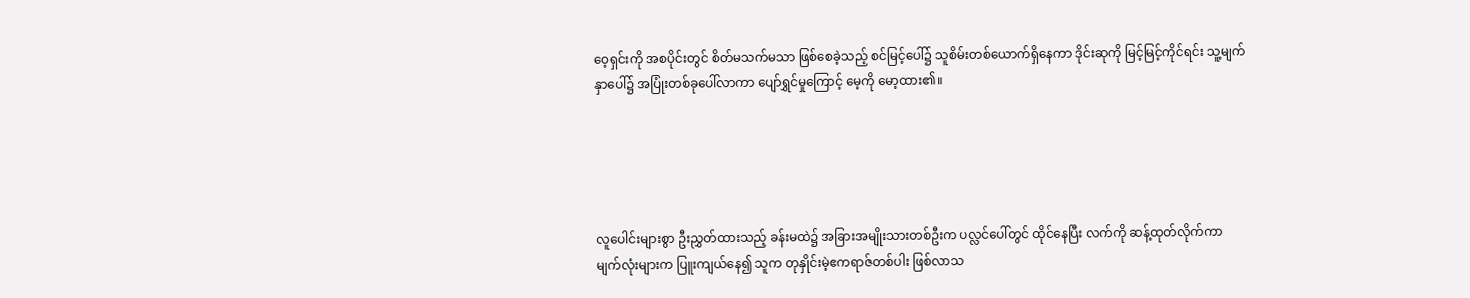ဝေ့ရှင်းကို အစပိုင်းတွင် စိတ်မသက်မသာ ဖြစ်စေခဲ့သည့် စင်မြင့်ပေါ်၌ သူစိမ်းတစ်ယောက်ရှိနေကာ ဒိုင်းဆုကို မြင့်မြင့်ကိုင်ရင်း သူ့မျက်နှာပေါ်၌ အပြုံးတစ်ခုပေါ်လာကာ ပျော်ရွှင်မှုကြောင့် မေ့ကို မော့ထား၏။





လူပေါင်းများစွာ ဦးညွှတ်ထားသည့် ခန်းမထဲ၌ အခြားအမျိုးသားတစ်ဦးက ပလ္လင်ပေါ်တွင် ထိုင်နေပြီး လက်ကို ဆန့်ထုတ်လိုက်ကာ မျက်လုံးများက ပြူးကျယ်နေ၍ သူက တုနှိုင်းမဲ့ဧကရာဇ်တစ်ပါး ဖြစ်လာသ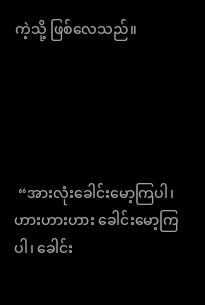ကဲ့သို့ ဖြစ်လေသည်။





 “အားလုံးခေါင်းမော့ကြပါ၊ ဟားဟားဟား ခေါင်းမော့ကြပါ၊ ခေါင်း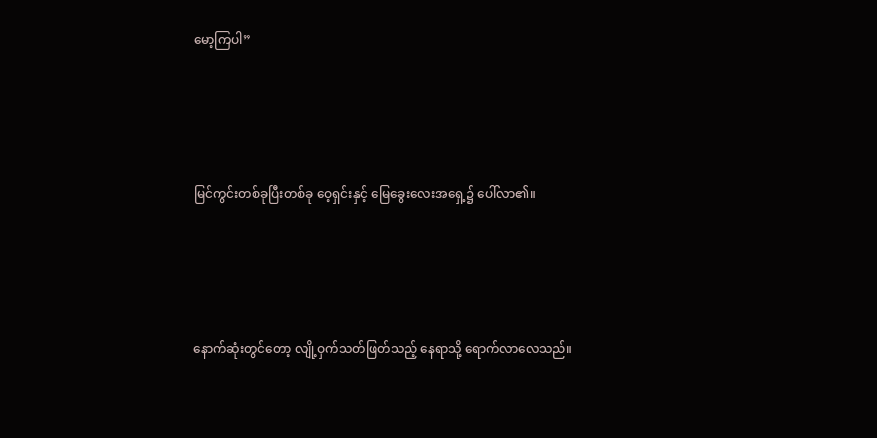မော့ကြပါ”





မြင်ကွင်းတစ်ခုပြီးတစ်ခု ဝေ့ရှင်းနှင့် မြေခွေးလေးအရှေ့၌ ပေါ်လာ၏။





နောက်ဆုံးတွင်တော့ လျို့ဝှက်သတ်ဖြတ်သည့် နေရာသို့ ရောက်လာလေသည်။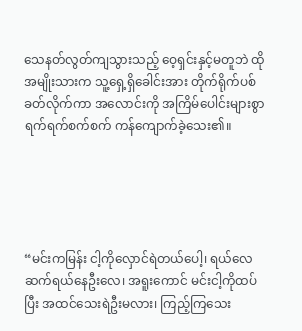သေနတ်လွတ်ကျသွားသည့် ဝေ့ရှင်းနှင့်မတူဘဲ ထိုအမျိုးသားက သူ့ရှေ့ရှိခေါင်းအား တိုက်ရိုက်ပစ်ခတ်လိုက်ကာ အလောင်းကို အကြိမ်ပေါင်းများစွာ ရက်ရက်စက်စက် ကန်ကျောက်ခဲ့သေး၏။





“မင်းကမြန်း ငါ့ကိုလှောင်ရဲတယ်ပေါ့၊ ရယ်လေ ဆက်ရယ်နေဦးလေ၊ အရူးကောင် မင်းငါ့ကိုထပ်ပြီး အထင်သေးရဲဦးမလား၊ ကြည့်ကြသေး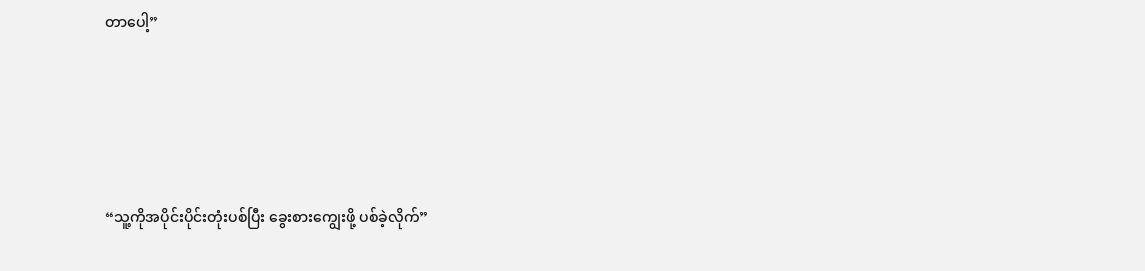တာပေါ့”





“သူ့ကိုအပိုင်းပိုင်းတုံးပစ်ပြီး ခွေးစားကျွေးဖို့ ပစ်ခဲ့လိုက်”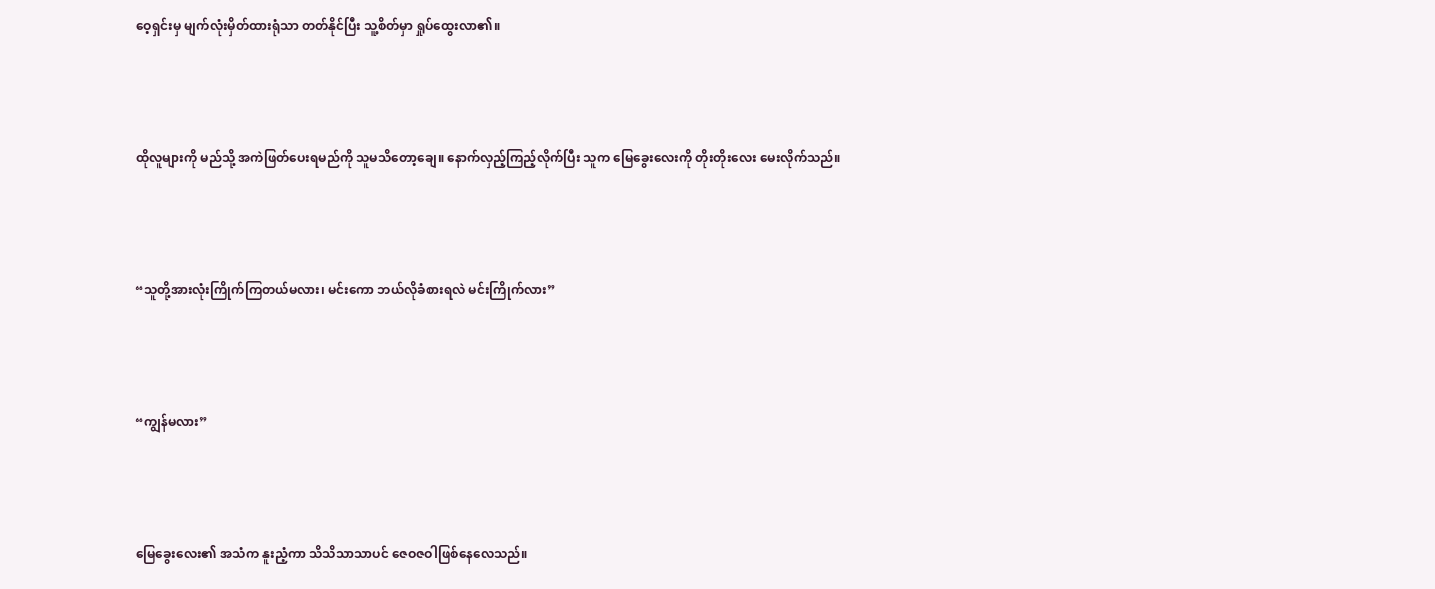ဝေ့ရှင်းမှ မျက်လုံးမှိတ်ထားရုံသာ တတ်နိုင်ပြီး သူ့စိတ်မှာ ရှုပ်ထွေးလာ၏။





ထိုလူများကို မည်သို့ အကဲဖြတ်ပေးရမည်ကို သူမသိတော့ချေ။ နောက်လှည့်ကြည့်လိုက်ပြီး သူက မြေခွေးလေးကို တိုးတိုးလေး မေးလိုက်သည်။





“သူတို့အားလုံးကြိုက်ကြတယ်မလား၊ မင်းကော ဘယ်လိုခံစားရလဲ မင်းကြိုက်လား”





“ကျွန်မလား”





မြေခွေးလေး၏ အသံက နူးညံ့ကာ သိသိသာသာပင် ဇေဝဇဝါဖြစ်နေလေသည်။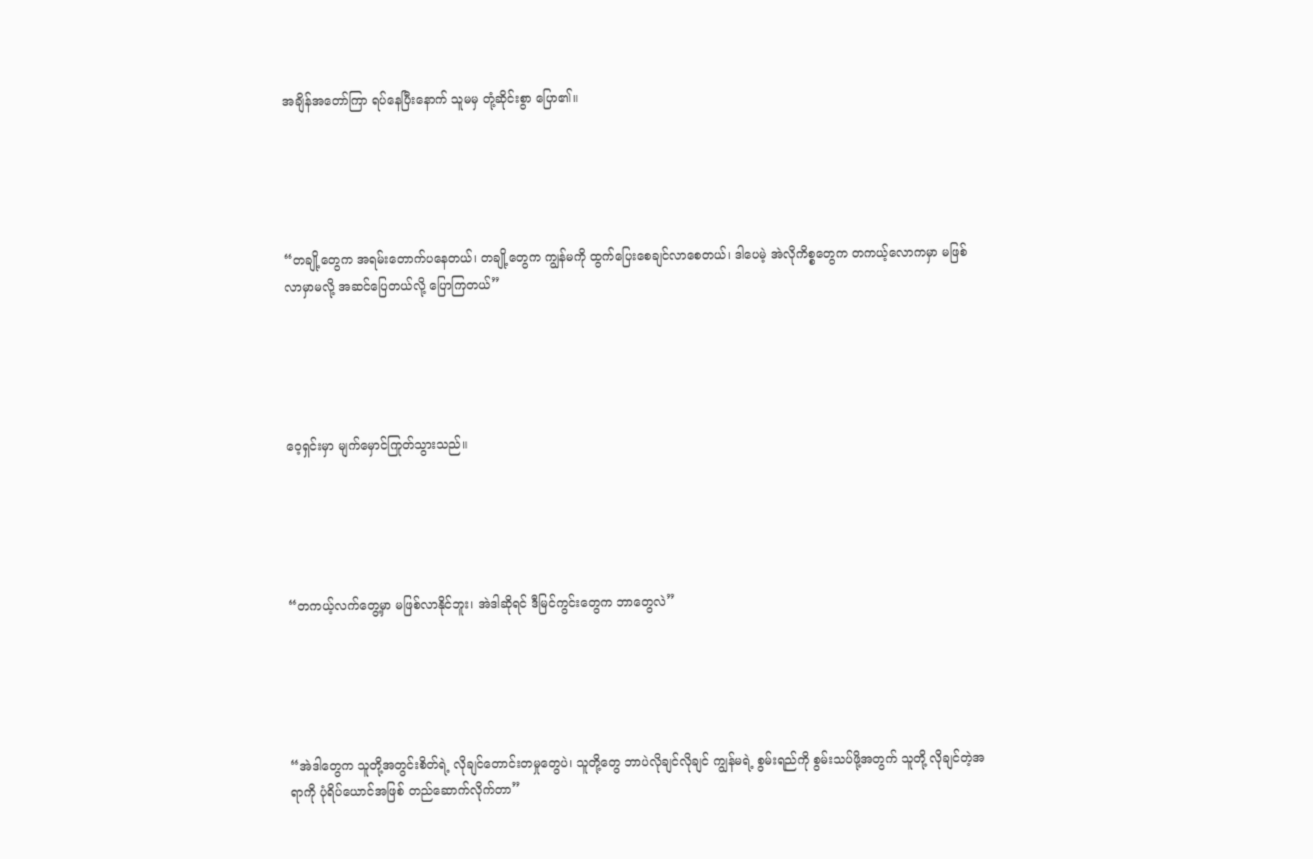အချိန်အတော်ကြာ ရပ်နေပြီးနောက် သူမမှ တုံ့ဆိုင်းစွာ ပြော၏။





“တချို့တွေက အရမ်းတောက်ပနေတယ်၊ တချို့တွေက ကျွန်မကို ထွက်ပြေးစေချင်လာစေတယ်၊ ဒါပေမဲ့ အဲလိုကိစ္စတွေက တကယ့်လောကမှာ မဖြစ်လာမှာမလို့ အဆင်ပြေတယ်လို့ ပြောကြတယ်”





ဝေ့ရှင်းမှာ မျက်မှောင်ကြုတ်သွားသည်။





“တကယ့်လက်တွေ့မှာ မဖြစ်လာနိုင်ဘူး၊ အဲဒါဆိုရင် ဒီမြင်ကွင်းတွေက ဘာတွေလဲ”





“အဲဒါတွေက သူတို့အတွင်းစိတ်ရဲ့ လိုချင်တောင်းတမှုတွေပဲ၊ သူတို့တွေ ဘာပဲလိုချင်လိုချင် ကျွန်မရဲ့ စွမ်းရည်ကို စွမ်းသပ်ဖို့အတွက် သူတို့ လိုချင်တဲ့အရာကို ပုံရိပ်ယောင်အဖြစ် တည်ဆောက်လိုက်တာ”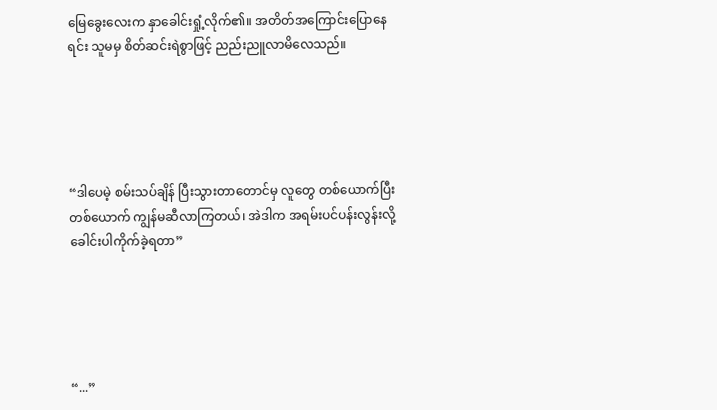မြေခွေးလေးက နှာခေါင်းရှုံ့လိုက်၏။ အတိတ်အကြောင်းပြောနေရင်း သူမမှ စိတ်ဆင်းရဲစွာဖြင့် ညည်းညူလာမိလေသည်။





“ဒါပေမဲ့ စမ်းသပ်ချိန် ပြီးသွားတာတောင်မှ လူတွေ တစ်ယောက်ပြီးတစ်ယောက် ကျွန်မဆီလာကြတယ်၊ အဲဒါက အရမ်းပင်ပန်းလွန်းလို့ ခေါင်းပါကိုက်ခဲ့ရတာ”





“...”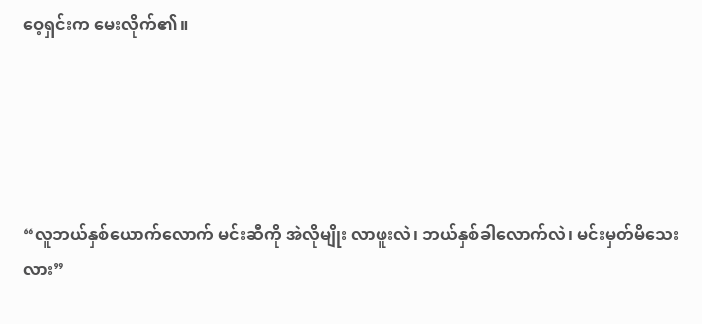ဝေ့ရှင်းက မေးလိုက်၏။





“လူဘယ်နှစ်ယောက်လောက် မင်းဆီကို အဲလိုမျိုး လာဖူးလဲ၊ ဘယ်နှစ်ခါလောက်လဲ၊ မင်းမှတ်မိသေးလား”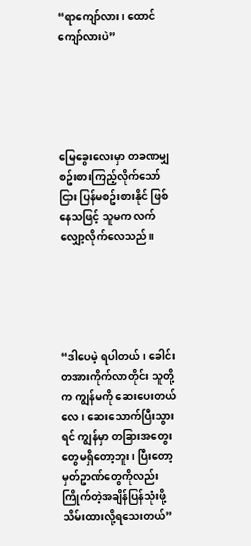“ရာကျော်လား၊ ထောင်ကျော်လားပဲ”





မြေခွေးလေးမှာ တခဏမျှ စဥ်းစားကြည့်လိုက်သော်ငြား ပြန်မစဥ်းစားနိုင် ဖြစ်နေသဖြင့် သူမက လက်လျှော့လိုက်လေသည်။





“ဒါပေမဲ့ ရပါတယ်၊ ခေါင်းတအားကိုက်လာတိုင်း သူတို့က ကျွန်မကို ဆေးပေးတယ်လေ၊ ဆေးသောက်ပြီးသွားရင် ကျွန်မှာ တခြားအတွေးတွေမရှိတော့ဘူး၊ ပြီးတော့ မှတ်ဥာဏ်တွေကိုလည်း ကြိုက်တဲ့အချိန်ပြန်သုံးဖို့ သိမ်းထားလို့ရသေးတယ်”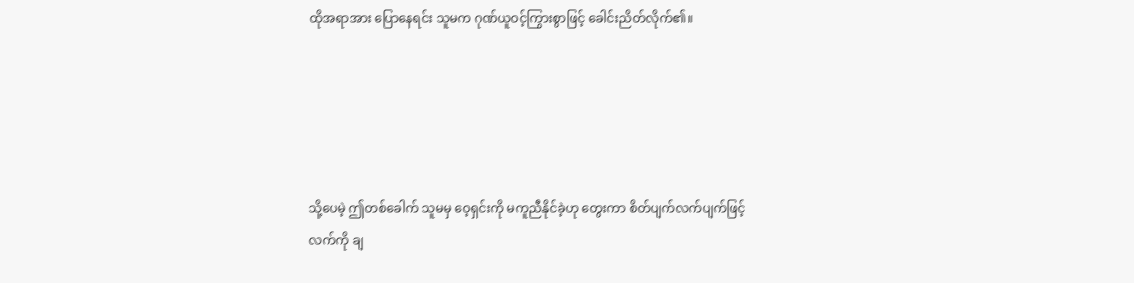ထိုအရာအား ပြောနေရင်း သူမက ဂုဏ်ယူဝင့်ကြွားစွာဖြင့် ခေါင်းညိတ်လိုက်၏။





သို့ပေမဲ့ ဤတစ်ခေါက် သူမမှ ဝေ့ရှင်းကို မကူညီနိုင်ခဲ့ဟု တွေးကာ စိတ်ပျက်လက်ပျက်ဖြင့် လက်ကို ချ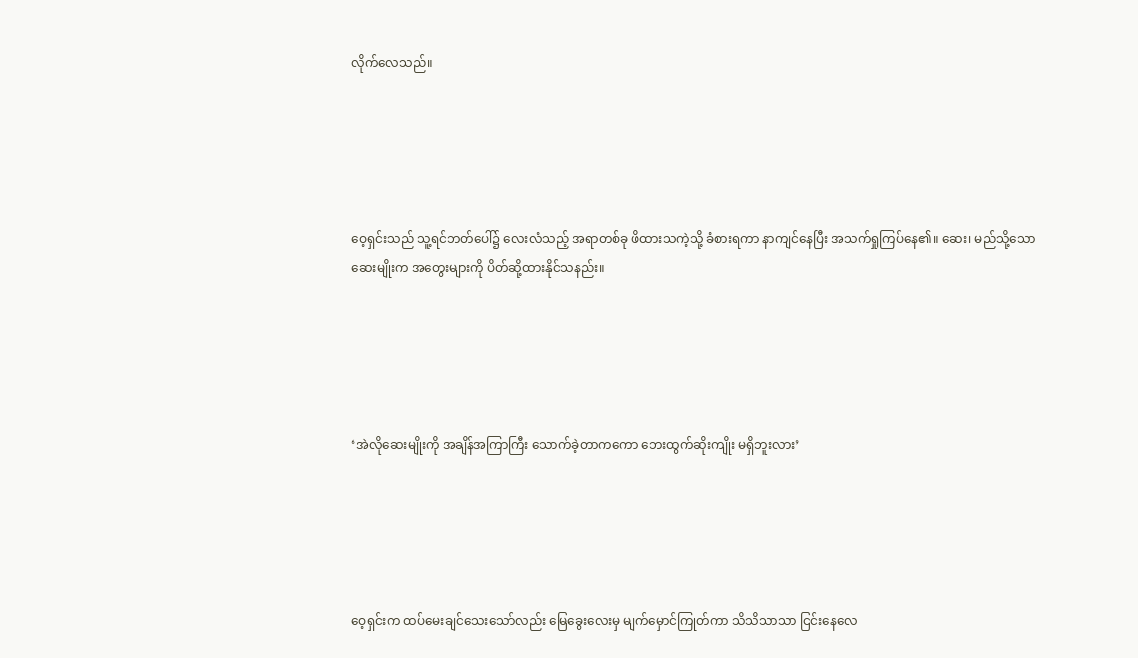လိုက်လေသည်။





ဝေ့ရှင်းသည် သူ့ရင်ဘတ်ပေါ်၌ လေးလံသည့် အရာတစ်ခု ဖိထားသကဲ့သို့ ခံစားရကာ နာကျင်နေပြီး အသက်ရှုကြပ်နေ၏။ ဆေး၊ မည်သို့သော ဆေးမျိုးက အတွေးများကို ပိတ်ဆို့ထားနိုင်သနည်း။





‘အဲလိုဆေးမျိုးကို အချိန်အကြာကြီး သောက်ခဲ့တာကကော ဘေးထွက်ဆိုးကျိုး မရှိဘူးလား’





ဝေ့ရှင်းက ထပ်မေးချင်သေးသော်လည်း မြေခွေးလေးမှ မျက်မှောင်ကြုတ်ကာ သိသိသာသာ ငြင်းနေလေ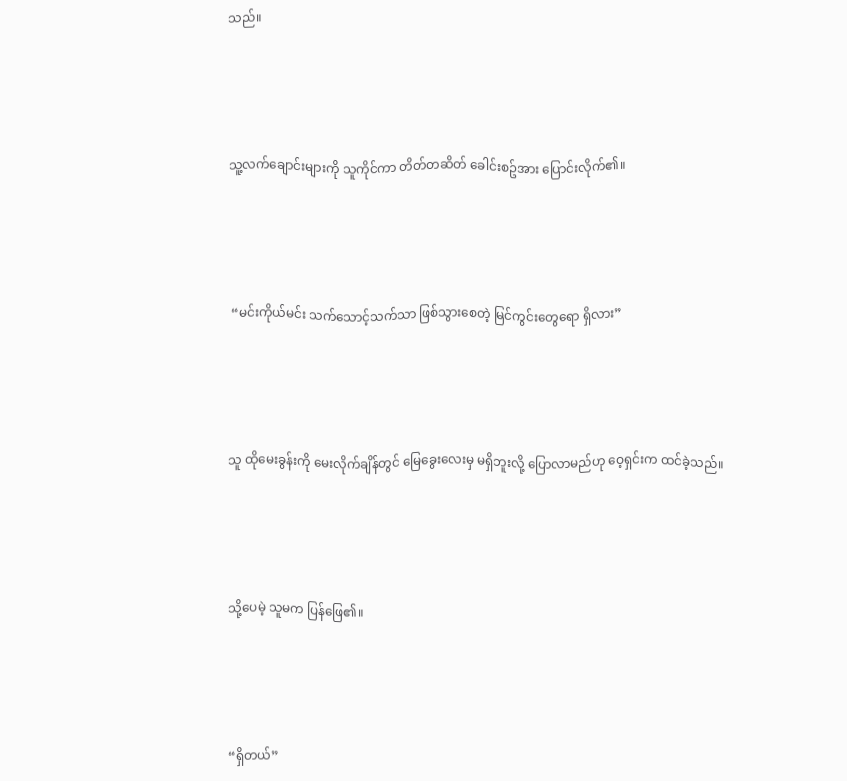သည်။





သူ့လက်ချောင်းများကို သူကိုင်ကာ တိတ်တဆိတ် ခေါင်းစဥ်အား ပြောင်းလိုက်၏။





 “မင်းကိုယ်မင်း သက်သောင့်သက်သာ ဖြစ်သွားစေတဲ့ မြင်ကွင်းတွေ‌ရော ရှိလား”





သူ ထိုမေးခွန်းကို မေးလိုက်ချိန်တွင် မြေခွေးလေးမှ မရှိဘူးလို့ ပြောလာမည်ဟု ဝေ့ရှင်းက ထင်ခဲ့သည်။





သို့ပေမဲ့ သူမက ပြန်ဖြေ၏။





“ရှိတယ်”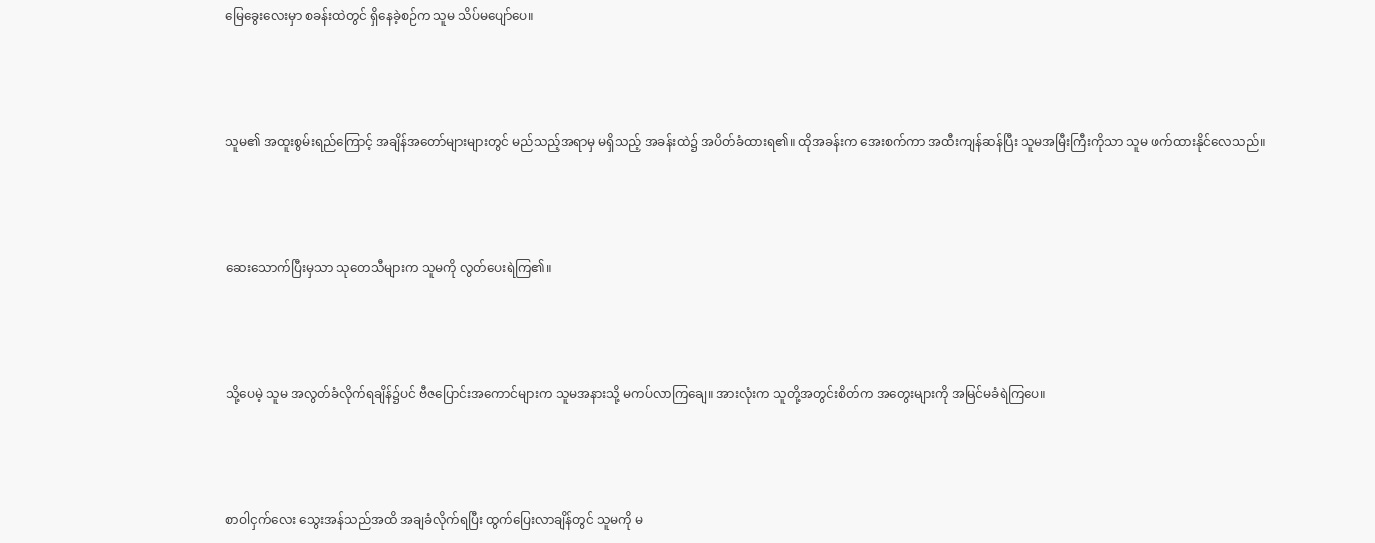မြေခွေးလေးမှာ စခန်းထဲတွင် ရှိနေခဲ့စဉ်က သူမ သိပ်မပျော်ပေ။





သူမ၏ အထူးစွမ်းရည်ကြောင့် အချိန်အတော်များများတွင် မည်သည့်အရာမှ မရှိသည့် အခန်းထဲ၌ အပိတ်ခံထားရ၏။ ထိုအခန်းက အေးစက်ကာ အထီးကျန်ဆန်ပြီး သူမအမြီးကြီးကိုသာ သူမ ဖက်ထားနိုင်လေသည်။





ဆေးသောက်ပြီးမှသာ သုတေသီများက သူမကို လွတ်ပေးရဲကြ၏။





သို့ပေမဲ့ သူမ အလွတ်ခံလိုက်ရချိန်၌ပင် ဗီဇပြောင်းအကောင်များက သူမအနားသို့ မကပ်လာကြချေ။ အားလုံးက သူတို့အတွင်းစိတ်က အတွေးများကို အမြင်မခံရဲကြပေ။





စာဝါငှက်လေး သွေးအန်သည်အထိ အချခံလိုက်ရပြီး ထွက်ပြေးလာချိန်တွင် သူမကို မ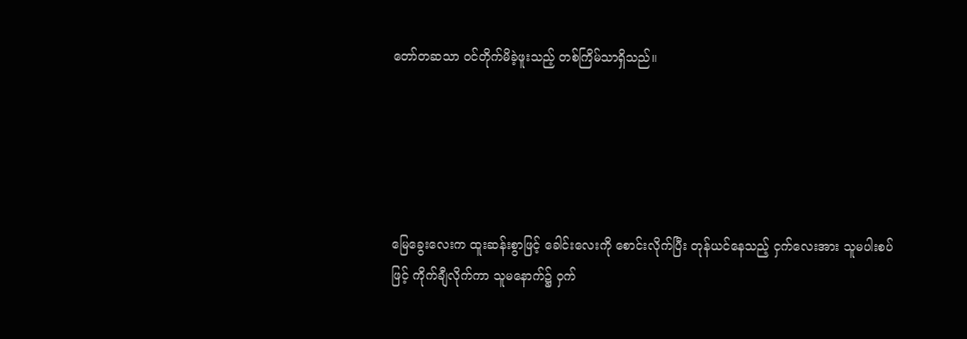တော်တဆသာ ဝင်တိုက်မိခဲ့ဖူးသည့် တစ်ကြိမ်သာရှိသည်။





မြေခွေးလေးက ထူးဆန်းစွာဖြင့် ခေါင်းလေးကို စောင်းလိုက်ပြီး တုန်ယင်နေသည့် ငှက်လေးအား သူမပါးစပ်ဖြင့် ကိုက်ချီလိုက်ကာ သူမနောက်၌ ဝှက်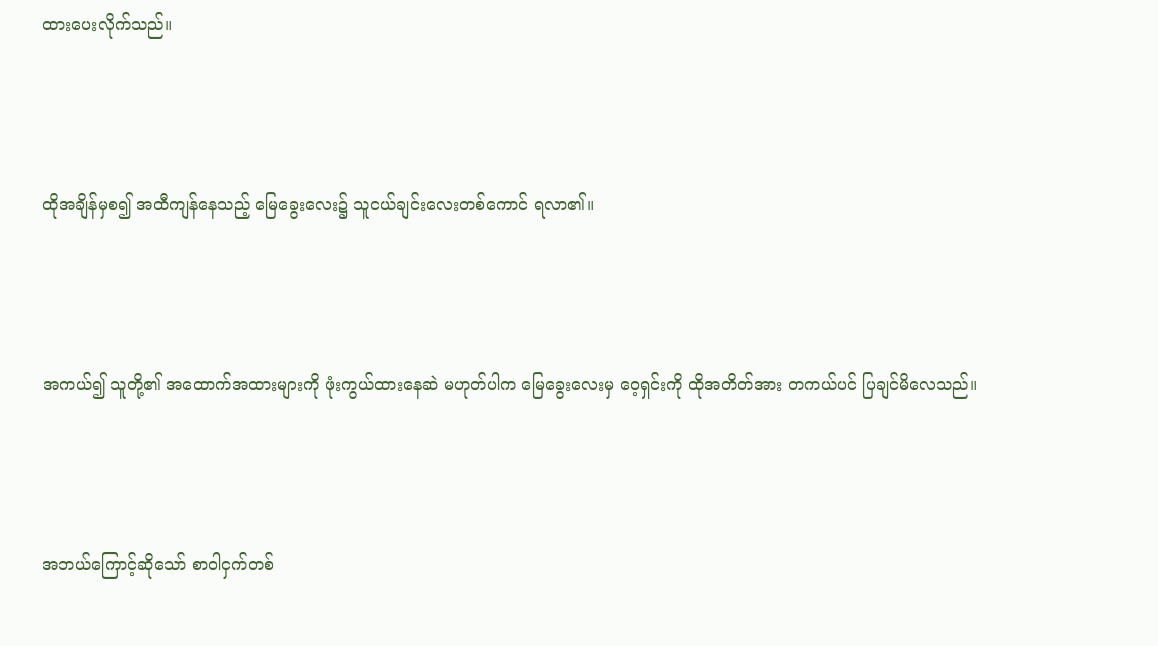ထားပေးလိုက်သည်။





ထိုအချိန်မှစ၍ အထီကျန်နေသည့် မြေခွေးလေး၌ သူငယ်ချင်းလေးတစ်ကောင် ရလာ၏။





အကယ်၍ သူတို့၏ အထောက်အထားများကို ဖုံးကွယ်ထားနေဆဲ မဟုတ်ပါက မြေခွေးလေးမှ ဝေ့ရှင်းကို ထိုအတိတ်အား တကယ်ပင် ပြချင်မိလေသည်။





အဘယ်ကြောင့်ဆိုသော် စာဝါငှက်တစ်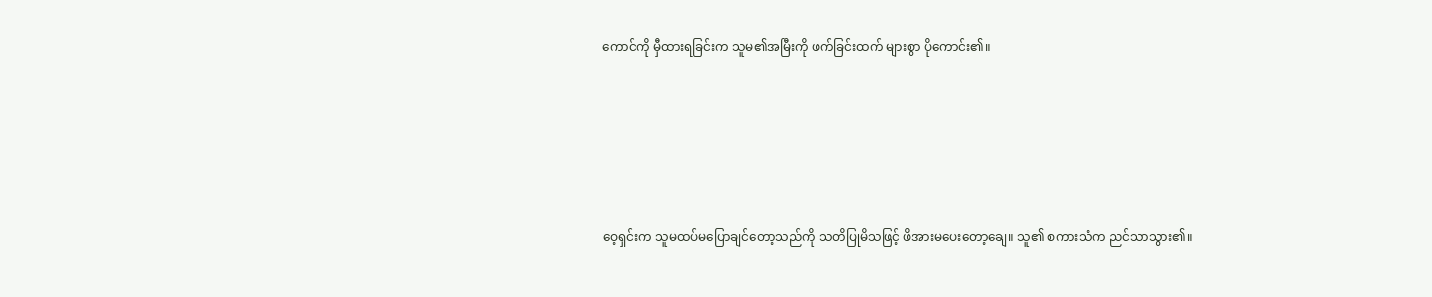ကောင်ကို မှီထားရခြင်းက သူမ၏အမြီးကို ဖက်ခြင်းထက် များစွာ ပိုကောင်း၏။





ဝေ့ရှင်းက သူမထပ်မပြောချင်တော့သည်ကို သတိပြုမိသဖြင့် ဖိအားမပေးတော့ချေ။ သူ၏ စကားသံက ညင်သာသွား၏။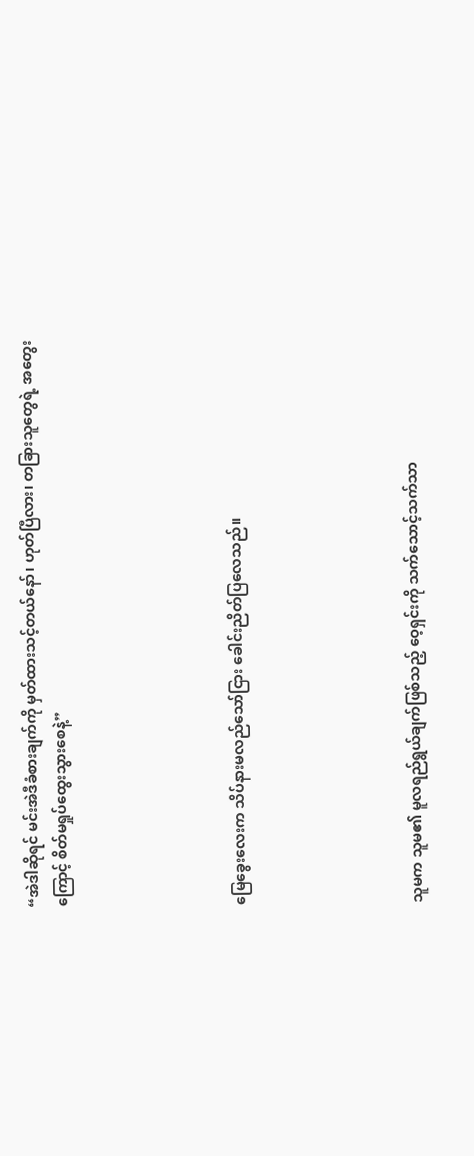“အဲဒါဆိုရင် မင်းအဲဒီခံစားချက်ကို မှတ်ထားသင့်တယ်နော်၊ ဟုတ်ပြီလား၊ တခြားသူတွေရဲ့ အတွေးကြောင့် စိတ်မရှုပ်ထွေးသွားစေနဲ့”





မြေခွေးလေးက သိပ်နားမလည်သော်ငြား ခေါင်းညိတ်ပြလေသည်။





သူမက သူမ၏ မူလရည်ရွယ်ချက်ဖြစ်သည့် ဝေ့ရှင်းကို သက်သောင့်သက်သာ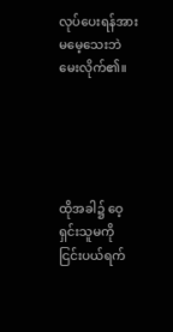လုပ်ပေးရန်အား မမေ့သေးဘဲ မေးလိုက်၏။





ထိုအခါ၌ ဝေ့ရှင်းသူမကို ငြင်းပယ်ရက်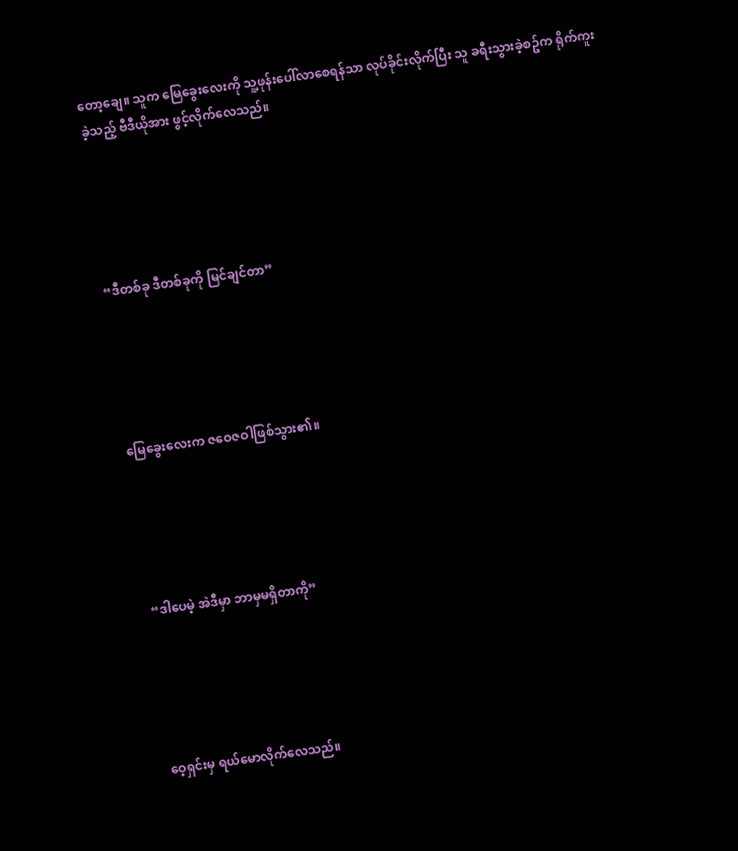တော့ချေ။ သူက မြေခွေးလေးကို သူ့ဖုန်းပေါ်လာ‌စေရန်သာ လုပ်ခိုင်းလိုက်ပြီး သူ ခရီးသွားခဲ့စဥ်က ရိုက်ကူးခဲ့သည့် ဗီဒီယိုအား ဖွင့်လိုက်လေသည်။





“ဒီတစ်ခု ဒီတစ်ခုကို မြင်ချင်တာ”





မြေခွေးလေးက ဇဝေဇဝါဖြစ်သွား၏။





 “ဒါပေမဲ့ အဲဒီမှာ ဘာမှမရှိတာကို”





ဝေ့ရှင်းမှ ရယ်မောလိုက်လေသည်။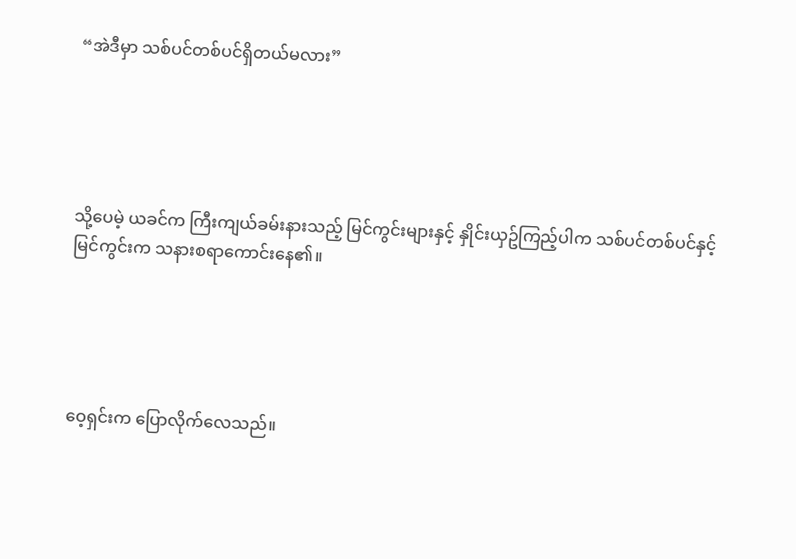“အဲဒီမှာ သစ်ပင်တစ်ပင်ရှိတယ်မလား”





သို့ပေမဲ့ ယခင်က ကြီးကျယ်ခမ်းနားသည့် မြင်ကွင်းများနှင့် နှိုင်းယှဥ်ကြည့်ပါက သစ်ပင်တစ်ပင်နှင့် မြင်ကွင်းက သနားစရာကောင်းနေ၏။





ဝေ့ရှင်းက ပြောလိုက်လေသည်။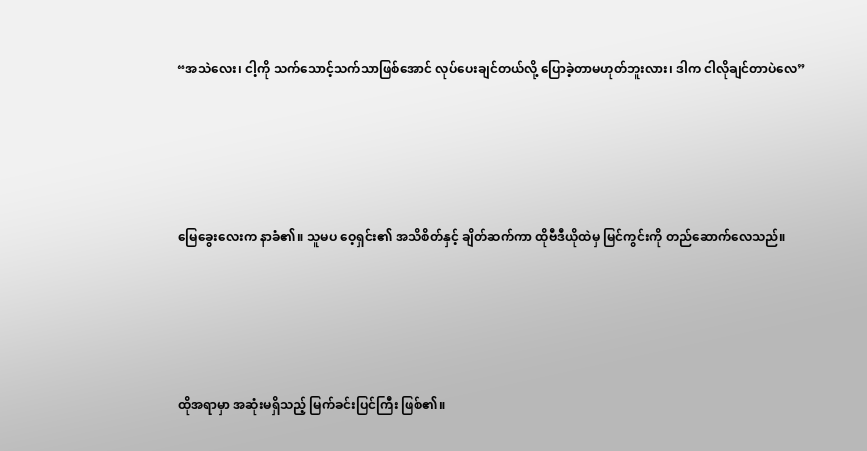“အသဲလေး၊ ငါ့ကို သက်သောင့်သက်သာဖြစ်အောင် လုပ်ပေးချင်တယ်လို့ ပြောခဲ့တာမဟုတ်ဘူးလား၊ ဒါက ငါလိုချင်တာပဲလေ”





မြေခွေးလေးက နာခံ၏။ သူမပ ဝေ့ရှင်း၏ အသိစိတ်နှင့် ချိတ်ဆက်ကာ ထိုဗီဒီယိုထဲမှ မြင်ကွင်းကို တည်ဆောက်လေသည်။





ထိုအရာမှာ အဆုံးမရှိသည့် မြက်ခင်းပြင်ကြီး ဖြစ်၏။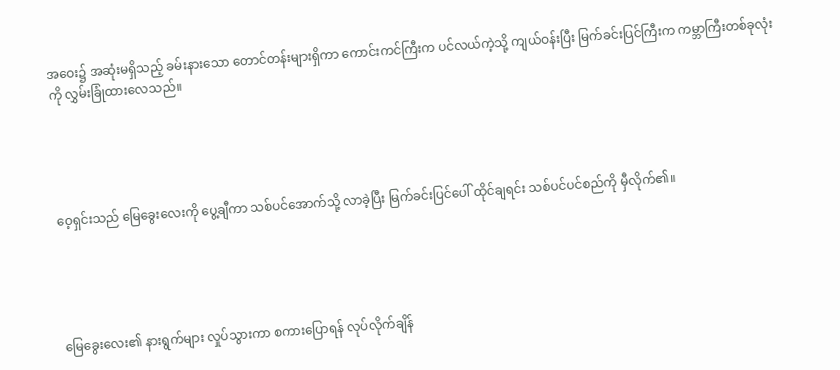အဝေး၌ အဆုံးမရှိသည့် ခမ်းနားသော တောင်တန်းများရှိကာ ကောင်းကင်ကြီးက ပင်လယ်ကဲ့သို့ ကျယ်ဝန်းပြီး မြက်ခင်းပြင်ကြီးက ကမ္ဘာကြီးတစ်ခုလုံးကို လွှမ်းခြုံထားလေသည်။





ဝေ့ရှင်းသည် မြေခွေးလေးကို ပွေ့ချီကာ သစ်ပင်အောက်သို့ လာခဲ့ပြီး မြက်ခင်းပြင်ပေါ် ထိုင်ချရင်း သစ်ပင်ပင်စည်ကို မှီလိုက်၏။





မြေခွေးလေး၏ နားရွက်များ လှုပ်သွားကာ စကားပြောရန် လုပ်လိုက်ချိန်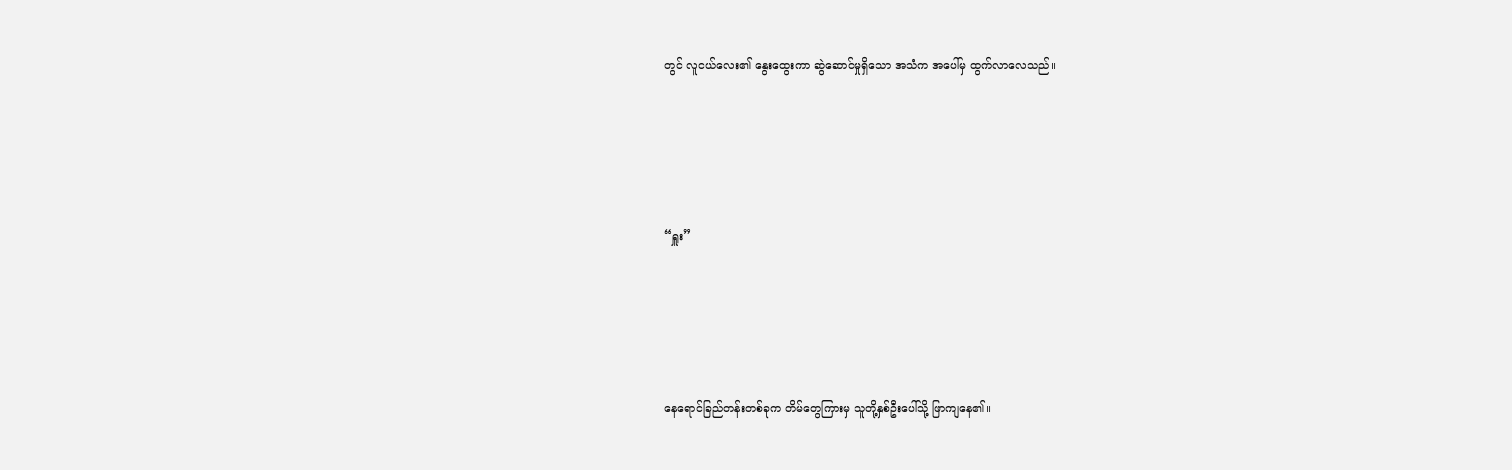တွင် လူငယ်လေး၏ နွေးထွေးကာ ဆွဲဆောင်မှုရှိသော အသံက အပေါ်မှ ထွက်လာလေသည်။





“ရှူး”





နေရောင်ခြည်တန်းတစ်ခုက တိမ်တွေကြားမှ သူတို့နှစ်ဦးပေါ်သို့ ဖြာကျနေ၏။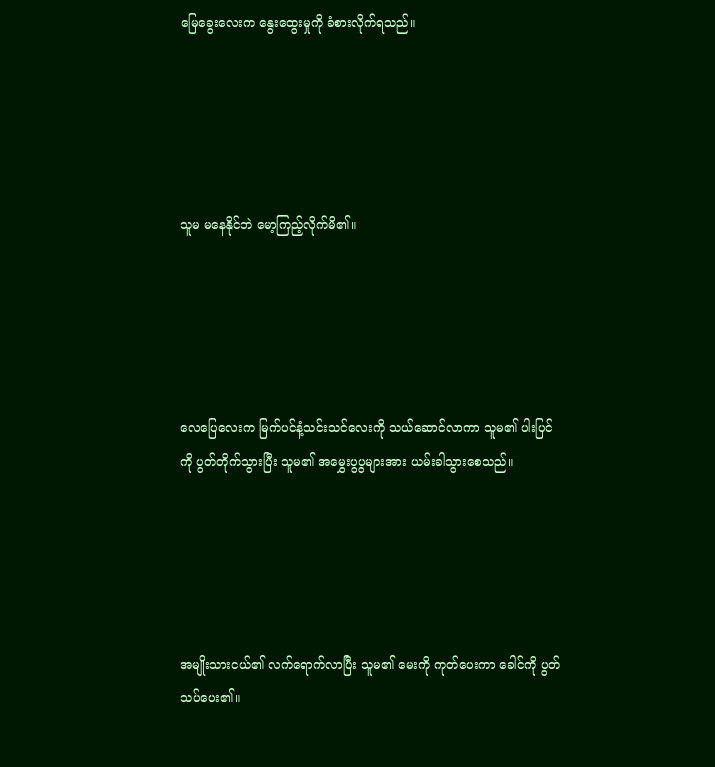မြေခွေးလေးက နွေးထွေးမှုကို ခံစားလိုက်ရသည်။





သူမ မနေနိုင်ဘဲ မော့ကြည့်လိုက်မိ၏။





လေပြေလေးက မြက်ပင်နံ့သင်းသင်လေးကို သယ်ဆောင်လာကာ သူမ၏ ပါးပြင်ကို ပွတ်တိုက်သွားပြီး သူမ၏ အမွှေးပွပွများအား ယမ်းခါသွားစေသည်။





အမျိုးသားငယ်၏ လက်ရောက်လာပြီး သူမ၏ မေးကို ကုတ်ပေးကာ ခေါင်ကို ပွတ်သပ်ပေး၏။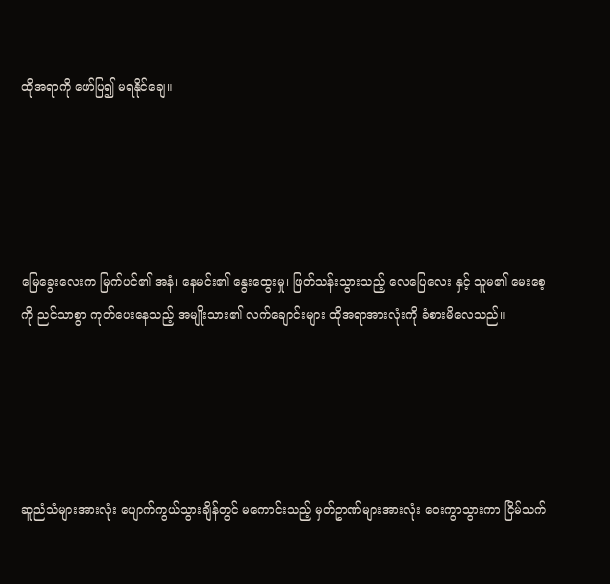ထိုအရာကို ဖော်ပြ၍ မရနိုင်ချေ။





မြေခွေးလေးက မြက်ပင်၏ အနံ၊ နေမင်း၏ နွေးထွေးမှု၊ ဖြတ်သန်းသွားသည့် လေပြေလေး နှင့် သူမ၏ မေးစေ့ကို ညင်သာစွာ ကုတ်ပေးနေသည့် အမျိုးသား၏ လက်ချောင်းများ ထိုအရာအားလုံးကို ခံစားမိလေသည်။





ဆူညံသံများအားလုံး ပျောက်ကွယ်သွားချိန်တွင် မကောင်းသည့် မှတ်ဥာဏ်များအားလုံး ဝေးကွာသွားကာ ငြိမ်သက်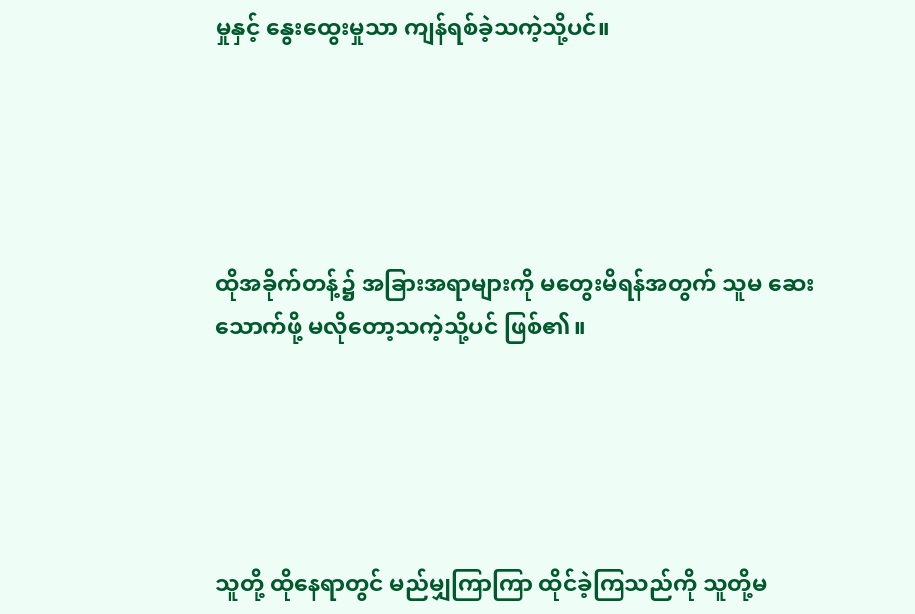မှုနှင့် နွေးထွေးမှုသာ ကျန်ရစ်ခဲ့သကဲ့သို့ပင်။





ထိုအခိုက်တန့်၌ အခြားအရာများကို မတွေးမိရန်အတွက် သူမ ဆေးသောက်ဖို့ မလိုတော့သကဲ့သို့ပင် ဖြစ်၏။





သူတို့ ထိုနေရာတွင် မည်မျှကြာကြာ ထိုင်ခဲ့ကြသည်ကို သူတို့မ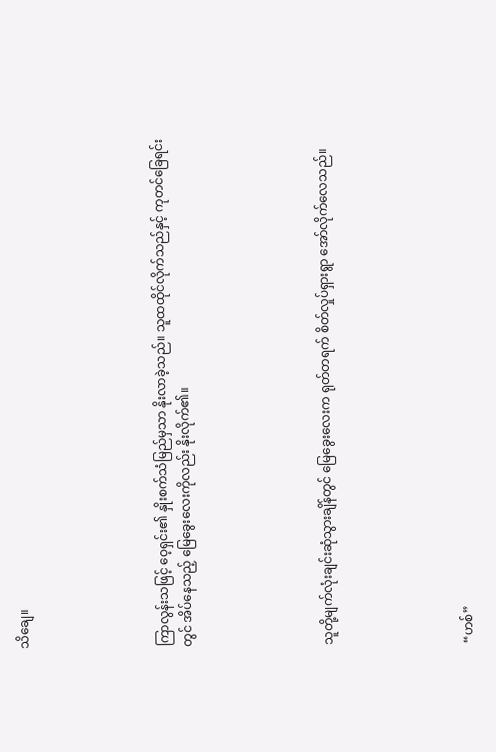သိချေ။





ကြာလွန်းသဖြင့် ဝေ့ရှင်း၏ နှိုးစက်သံမြည်မှသာ နိုးလာခဲ့သည်။ သူထထိုင်လိုက်သည်နှင့် ကုတင်ခြေရင်းတွင် အိပ်နေသည့် မြေခွေးလေးကိုလည်း နိုးလိုက်၏။





သူတို့မျက်လုံးချင်းဆုံသွားချိန်တွင် မြေခွေးလေးက ရုတ်တရက် စိတ်လှုပ်ရှားရွာ အော်လိုက်လေသည်။





“ဟစ်”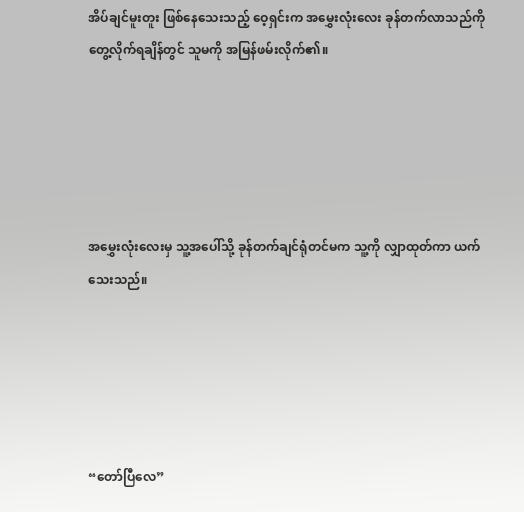အိပ်ချင်မူးတူး ဖြစ်နေသေးသည့် ဝေ့ရှင်းက အမွှေးလုံးလေး ခုန်တက်လာသည်ကို တွေ့လိုက်ရချိန်တွင် သူမကို အမြန်ဖမ်းလိုက်၏။





အမွှေးလုံးလေးမှ သူ့အပေါ်သို့ ခုန်တက်ချင်ရုံတင်မက သူ့ကို လျှာထုတ်ကာ ယက်သေးသည်။





“တော်ပြီလေ”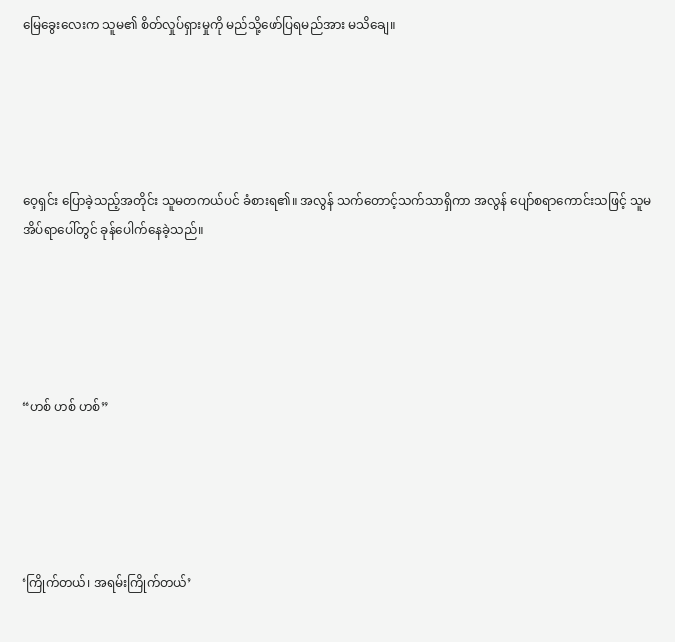မြေခွေးလေးက သူမ၏ စိတ်လှုပ်ရှားမှုကို မည်သို့ဖော်ပြရမည်အား မသိချေ။





ဝေ့ရှင်း ပြောခဲ့သည့်အတိုင်း သူမတကယ်ပင် ခံစားရ၏။ အလွန် သက်တောင့်သက်သာရှိကာ အလွန် ပျော်စရာကောင်းသဖြင့် သူမအိပ်ရာပေါ်တွင် ခုန်ပေါက်နေခဲ့သည်။





“ဟစ် ဟစ် ဟစ်”





‘ကြိုက်တယ်၊ အရမ်းကြိုက်တယ်’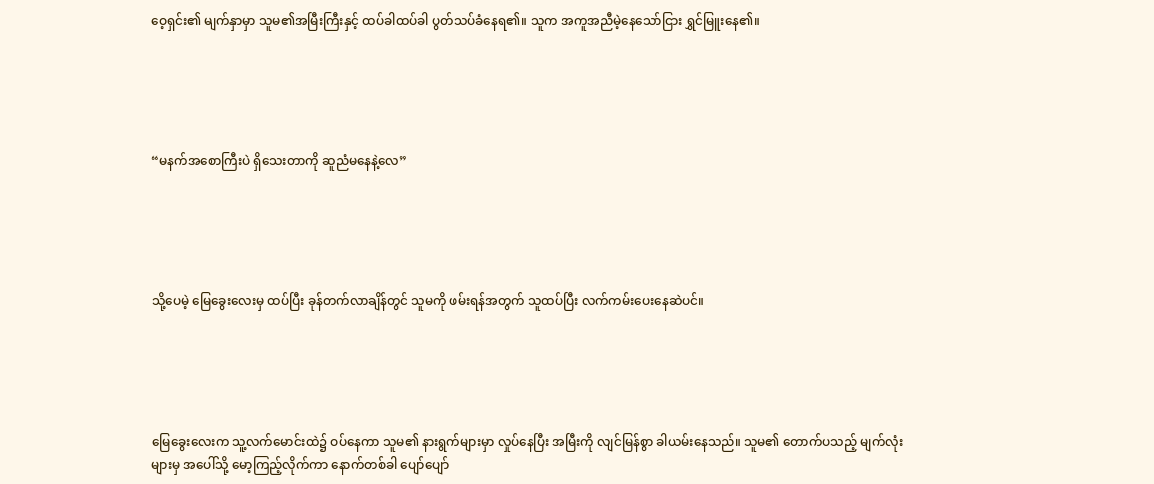ဝေ့ရှင်း၏ မျက်နှာမှာ သူမ၏အမြီးကြီးနှင့် ထပ်ခါထပ်ခါ ပွတ်သပ်ခံနေရ၏။ သူက အကူအညီမဲ့နေသော်ငြား ရွှင်မြူးနေ၏။





“မနက်အစောကြီးပဲ ရှိသေးတာကို ဆူညံမနေနဲ့လေ”





သို့ပေမဲ့ မြေခွေးလေးမှ ထပ်ပြီး ခုန်တက်လာချိန်တွင် သူမကို ဖမ်းရန်အတွက် သူထပ်ပြီး လက်ကမ်းပေးနေဆဲပင်။





မြေခွေးလေးက သူ့လက်မောင်းထဲ၌ ဝပ်နေကာ သူမ၏ နားရွက်များမှာ လှုပ်နေပြီး အမြီးကို လျင်မြန်စွာ ခါယမ်းနေသည်။ သူမ၏ တောက်ပသည့် မျက်လုံးများမှ အပေါ်သို့ မော့ကြည့်လိုက်ကာ နောက်တစ်ခါ ပျော်ပျော်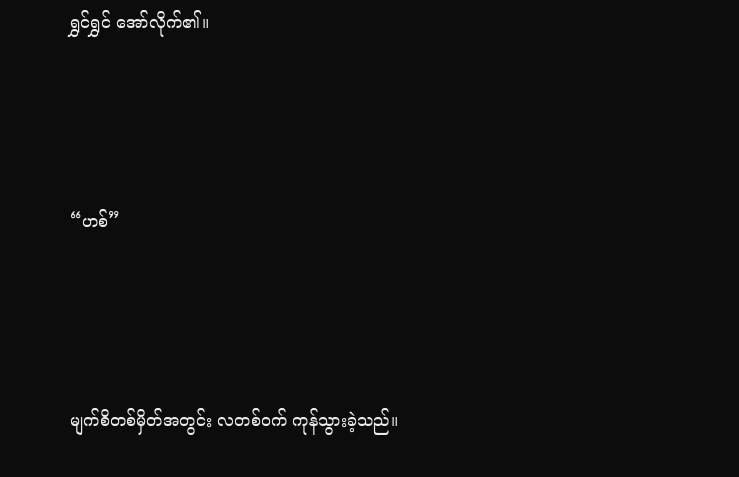ရွှင်ရွှင် အော်လိုက်၏။





“ဟစ်”





မျက်စိတစ်မှိတ်အတွင်း လတစ်ဝက် ကုန်သွားခဲ့သည်။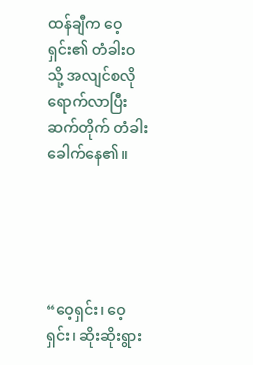ထန်ချီက ဝေ့ရှင်း၏ တံခါးဝသို့ အလျင်စလို ရောက်လာပြီး ဆက်တိုက် တံခါးခေါက်နေ၏။





“ဝေ့ရှင်း၊ ဝေ့ရှင်း၊ ဆိုးဆိုးရွား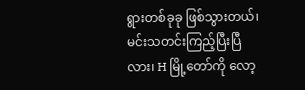ရွားတစ်ခုခု ဖြစ်သွားတယ်၊ မင်းသတင်းကြည့်ပြီးပြီလား၊ H မြို့တော်ကို လော့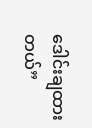ဒေါင်းချထားတယ်”